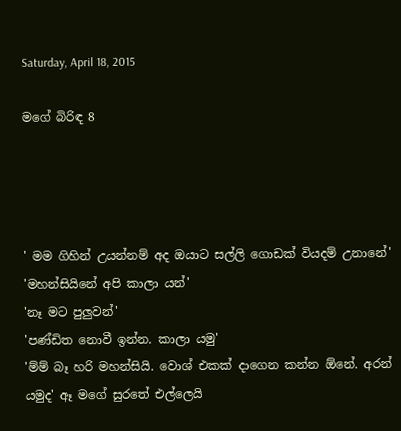Saturday, April 18, 2015

මගේ බිරිඳ 8




' මම ගිහින් උයන්නම් අද ඔයාට සල්ලි ගොඩක් වියදම් උනානේ'
'මහන්සියිනේ අපි කාලා යන්'
'නෑ මට පුලුවන්'
'පණ්ඩිත නොවී ඉන්න. කාලා යමු'
'ම්ම් බෑ හරි මහන්සියි. වොශ් එකක් දාගෙන කන්න ඕනේ. අරන් යමුද' ඈ මගේ සුරතේ එල්ලෙයි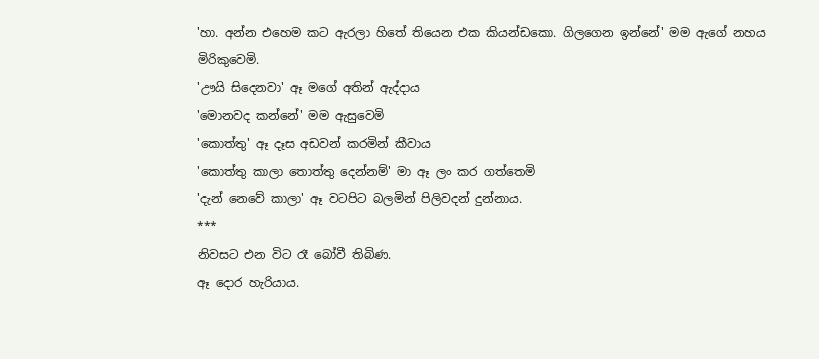'හා. අන්න එහෙම කට ඇරලා හිතේ තියෙන එක කියන්ඩකො. ගිලගෙන ඉන්නේ' මම ඇගේ නහය මිරිකුවෙමි.
'ඌයි සිදෙනවා' ඈ මගේ අතින් ඇද්දාය
'මොනවද කන්නේ' මම ඇසුවෙමි
'කොත්තු' ඈ දෑස අඩවන් කරමින් කීවාය
'කොත්තු කාලා තොත්තු දෙන්නම්' මා ඈ ලං කර ගත්තෙමි
'දැන් නෙවේ කාලා' ඈ වටපිට බලමින් පිලිවදන් දුන්නාය.
***
නිවසට එන විට රෑ බෝවී තිබිණ.
ඈ දොර හැරියාය.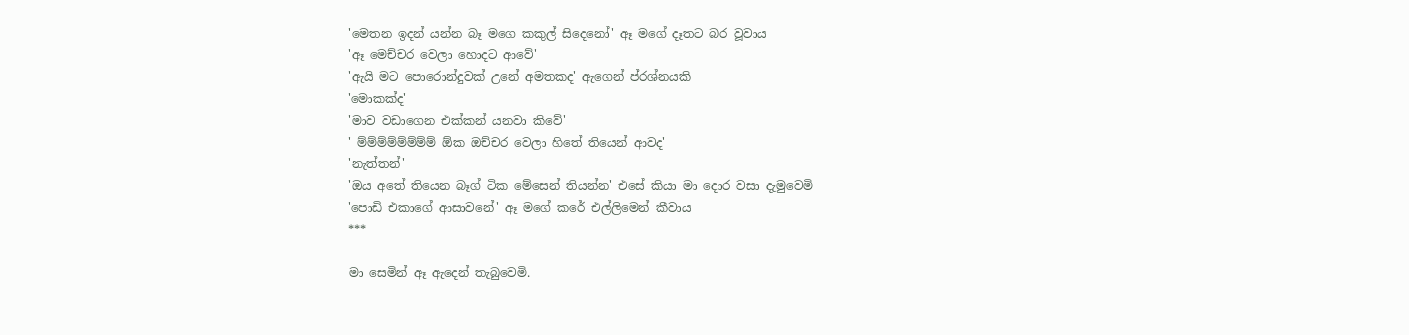'මෙතන ඉදන් යන්න බෑ මගෙ කකුල් සිදෙනෝ' ඈ මගේ දෑතට බර වූවාය
'ඈ මෙච්චර වෙලා හොදට ආවේ'
'ඇයි මට පොරොන්දුවක් උනේ අමතකද' ඇගෙන් ප්රශ්නයකි
'මොකක්ද'
'මාව වඩාගෙන එක්කන් යනවා කිවේ'
' ම්ම්ම්ම්ම්ම්ම්ම් ඕක ඔච්චර වෙලා හිතේ තියෙන් ආවද'
'නැත්තන්'
'ඔය අතේ තියෙන බෑග් ටික මේසෙන් තියන්න' එසේ කියා මා දොර වසා දැමුවෙමි
'පොඩි එකාගේ ආසාවනේ' ඈ මගේ කරේ එල්ලිමෙන් කීවාය
***

මා සෙමින් ඈ ඇදෙන් තැබුවෙමි.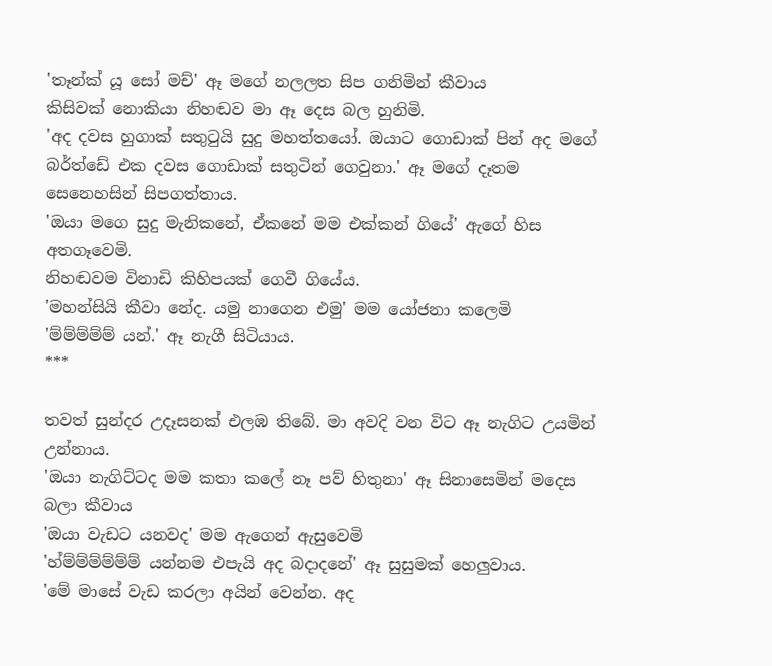'තෑන්ක් යූ සෝ මච්' ඈ මගේ නලලත සිප ගනිමින් කීවාය
කිසිවක් නොකියා නිහඬව මා ඈ දෙස බල හුනිමි.
'අද දවස හුගාක් සතුටුයි සුදු මහත්තයෝ. ඔයාට ගොඩාක් පින් අද මගේ බර්ත්ඩේ එක දවස ගොඩාක් සතුටින් ගෙවුනා.' ඈ මගේ දෑතම සෙනෙහසින් සිපගත්තාය.
'ඔයා මගෙ සුදු මැනිකනේ, ඒකනේ මම එක්කන් ගියේ' ඇගේ හිස අතගෑවෙමි.
නිහඬවම විනාඩි කිහිපයක් ගෙවී ගියේය.
'මහන්සියි කීවා නේද. යමු නාගෙන එමු' මම යෝජනා කලෙමි
'ම්ම්ම්ම්ම් යන්.' ඈ නැගී සිටියාය.
***

තවත් සුන්දර උදෑසනක් එලඹ තිබේ. මා අවදි වන විට ඈ නැගිට උයමින් උන්නාය.
'ඔයා නැගිට්ටද මම කතා කලේ නෑ පව් හිතුනා' ඈ සිනාසෙමින් මදෙස බලා කීවාය
'ඔයා වැඩට යනවද' මම ඇගෙන් ඇසුවෙමි
'හ්ම්ම්ම්ම්ම්ම් යන්නම එපැයි අද බදාදනේ' ඈ සුසුමක් හෙලුවාය.
'මේ මාසේ වැඩ කරලා අයින් වෙන්න. අද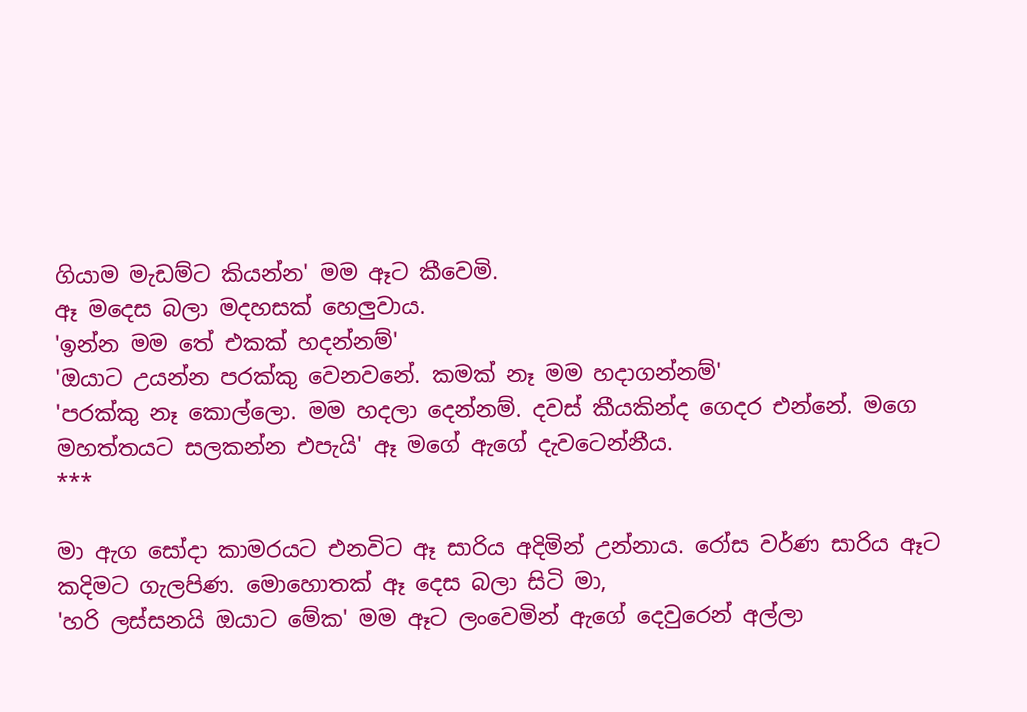ගියාම මැඩම්ට කියන්න' මම ඈට කීවෙමි.
ඈ මදෙස බලා මදහසක් හෙලුවාය.
'ඉන්න මම තේ එකක් හදන්නම්'
'ඔයාට උයන්න පරක්කු වෙනවනේ. කමක් නෑ මම හදාගන්නම්'
'පරක්කු නෑ කොල්ලො. මම හදලා දෙන්නම්. දවස් කීයකින්ද ගෙදර එන්නේ. මගෙ මහත්තයට සලකන්න එපැයි' ඈ මගේ ඇගේ දැවටෙන්නීය.
***

මා ඇග සෝදා කාමරයට එනවිට ඈ සාරිය අදිමින් උන්නාය. රෝස වර්ණ සාරිය ඈට කදිමට ගැලපිණ. මොහොතක් ඈ දෙස බලා සිටි මා,
'හරි ලස්සනයි ඔයාට මේක' මම ඈට ලංවෙමින් ඇගේ දෙවුරෙන් අල්ලා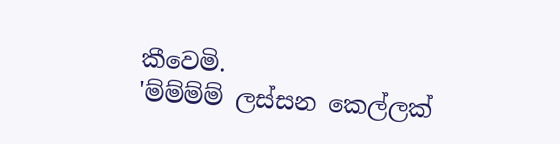කීවෙමි.
'ම්ම්ම්ම් ලස්සන කෙල්ලක්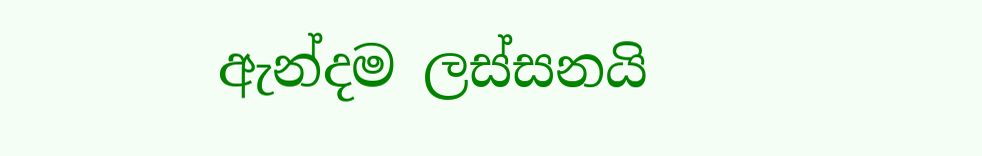ඇන්දම ලස්සනයි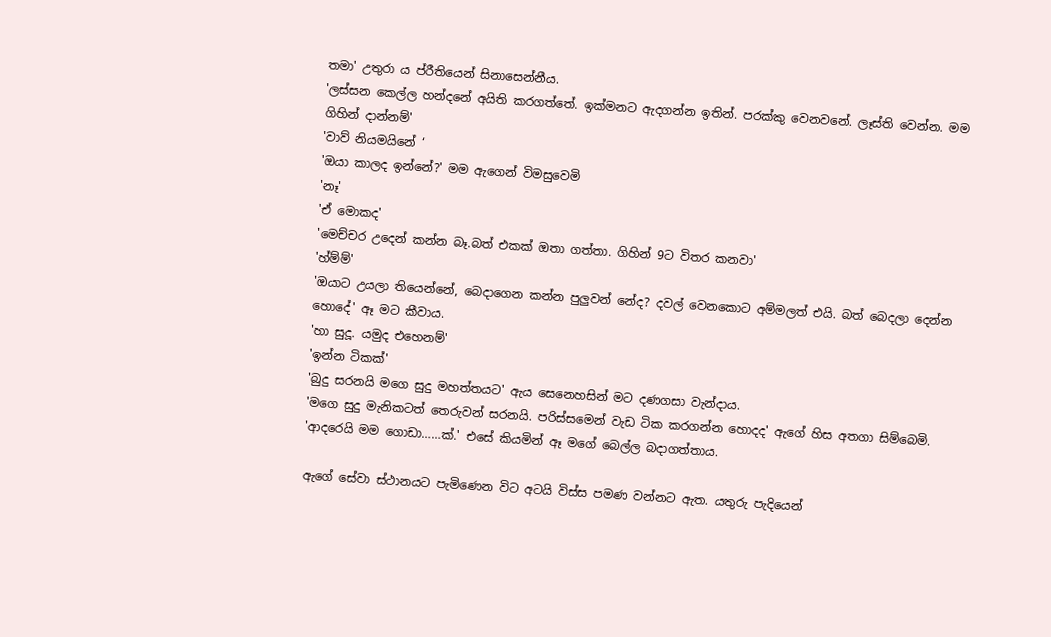තමා' උතුරා ය ප්රීතියෙන් සිනාසෙන්නීය.
'ලස්සන කෙල්ල හන්දනේ අයිති කරගත්තේ. ඉක්මනට ඇදගන්න ඉතින්. පරක්කු වෙනවනේ. ලෑස්ති වෙන්න. මම ගිහින් දාන්නම්'
'වාව් නියමයිනේ ‘
'ඔයා කාලද ඉන්නේ?' මම ඇගෙන් විමසුවෙමි
'නෑ'
'ඒ මොකද'
'මෙච්චර උදෙන් කන්න බෑ.බත් එකක් ඔතා ගත්තා. ගිහින් 9ට විතර කනවා'
'හ්ම්ම්'
'ඔයාට උයලා තියෙන්නේ, බෙදාගෙන කන්න පුලුවන් නේද? දවල් වෙනකොට අම්මලත් එයි. බත් බෙදලා දෙන්න හොදේ' ඈ මට කීවාය.
'හා සුදූ. යමුද එහෙනම්'
'ඉන්න ටිකක්'
'බුදු සරනයි මගෙ සුදු මහත්තයට' ඇය සෙනෙහසින් මට දණගසා වැන්දාය.
'මගෙ සුදු මැනිකටත් තෙරුවන් සරනයි. පරිස්සමෙන් වැඩ ටික කරගන්න හොදද' ඇගේ හිස අතගා සිම්බෙමි.
'ආදරෙයි මම ගොඩා……ක්.' එසේ කියමින් ඈ මගේ බෙල්ල බදාගත්තාය.

ඇගේ සේවා ස්ථානයට පැමිණෙන විට අටයි විස්ස පමණ වන්නට ඇත. යතුරු පැදියෙන්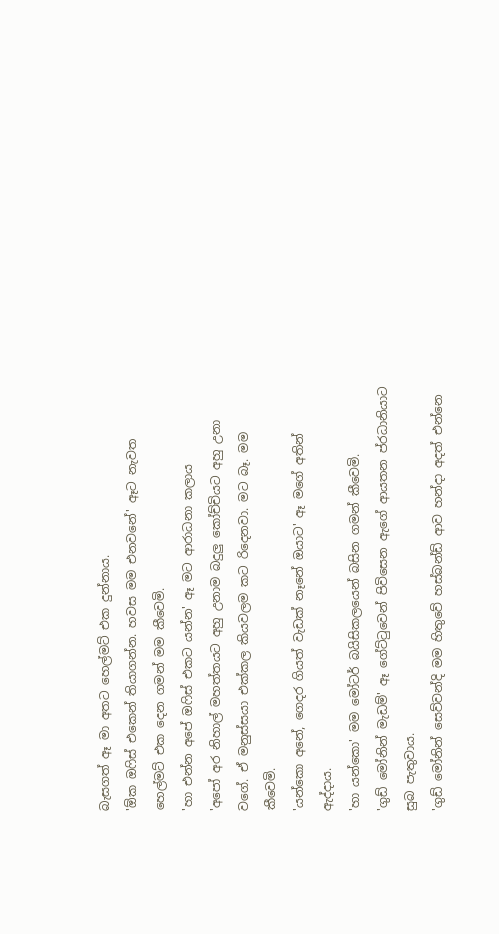බැසගත් ඈ මා අතට හෙල්මට් එක දුන්නාය.
'ඕක ඔෆිස් එකෙන් තියාගන්න. හවස මම එනවනේ' ඈට නැවත හෙල්මට් එක දෙන ගමන් මම කීවෙමි.
'හා එන්න අපේ ඔෆිස් එකට යන්න' ඈ මට ආරාධනා කලාය
'අපෝ අර නිහාල් මහත්තයට අහු උනාම බදුලු කෝච්චියට අහු උනා වගේ. ඒ මනුස්සයා එක්කල කියවලම කට රිදෙනවා. මට බෑ. මම කීවෙමි.
'යන්කො අනේ, ගෙදර ගියත් වැඩක් නෑනේ ඔයාට' ඈ මගේ අතින් ඇද්දාය.
'හා යන්කො' මම මෝටර් බයිසිකලයෙන් බසින ගමන් කීවෙමි.
'ගුඩ් මෝනින් මැඩම්' ඈ ගේට්ටුවෙන් පිවිසෙන ඇගේ ආයතන ප්රධානියාට සුබ පැතුවාය.
'ගුඩ් මෝනින් සෙව්වන්දි මම හිතුවේ හස්බන්ඩ් ආව හන්දා අදත් එන්නෙ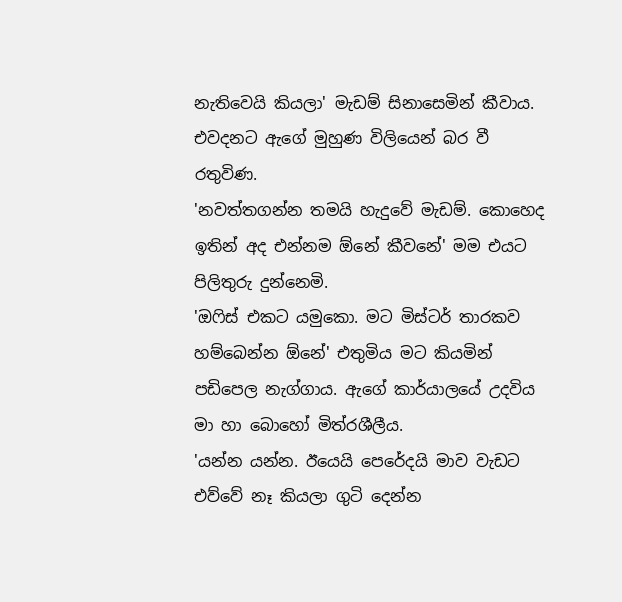නැතිවෙයි කියලා' මැඩම් සිනාසෙමින් කීවාය. එවදනට ඇගේ මුහුණ විලියෙන් බර වී රතුවිණ.
'නවත්තගන්න තමයි හැදුවේ මැඩම්. කොහෙද ඉතින් අද එන්නම ඕනේ කීවනේ' මම එයට පිලිතුරු දුන්නෙමි.
'ඔෆිස් එකට යමුකො. මට මිස්ටර් තාරකව හම්බෙන්න ඕනේ' එතුමිය මට කියමින් පඩිපෙල නැග්ගාය. ඇගේ කාර්යාලයේ උදවිය මා හා බොහෝ මිත්රශීලීය.
'යන්න යන්න. ඊයෙයි පෙරේදයි මාව වැඩට එව්වේ නෑ කියලා ගුටි දෙන්න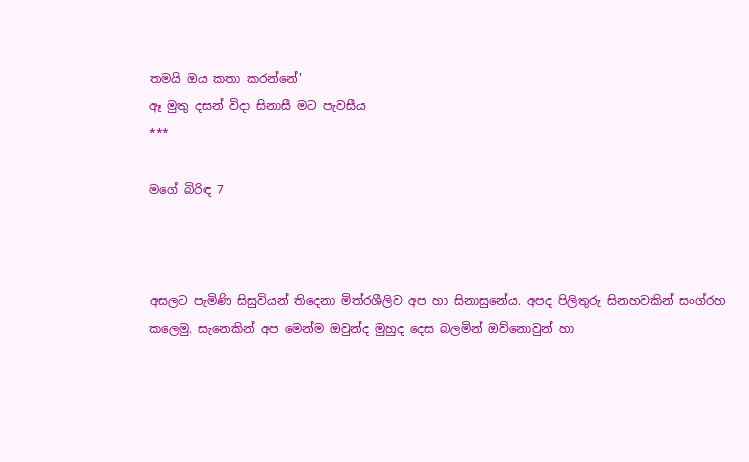තමයි ඔය කතා කරන්නේ'
ඈ මුතු දසන් විදා සිනාසී මට පැවසීය
***

මගේ බිරිඳ 7



අසලට පැමිණි සිසුවියන් තිදෙනා මිත්රශීලිව අප හා සිනාසුනේය. අපද පිලිතුරු සිනහවකින් සංග්රහ කලෙමු. සැනෙකින් අප මෙන්ම ඔවුන්ද මුහුද දෙස බලමින් ඔව්නොවුන් හා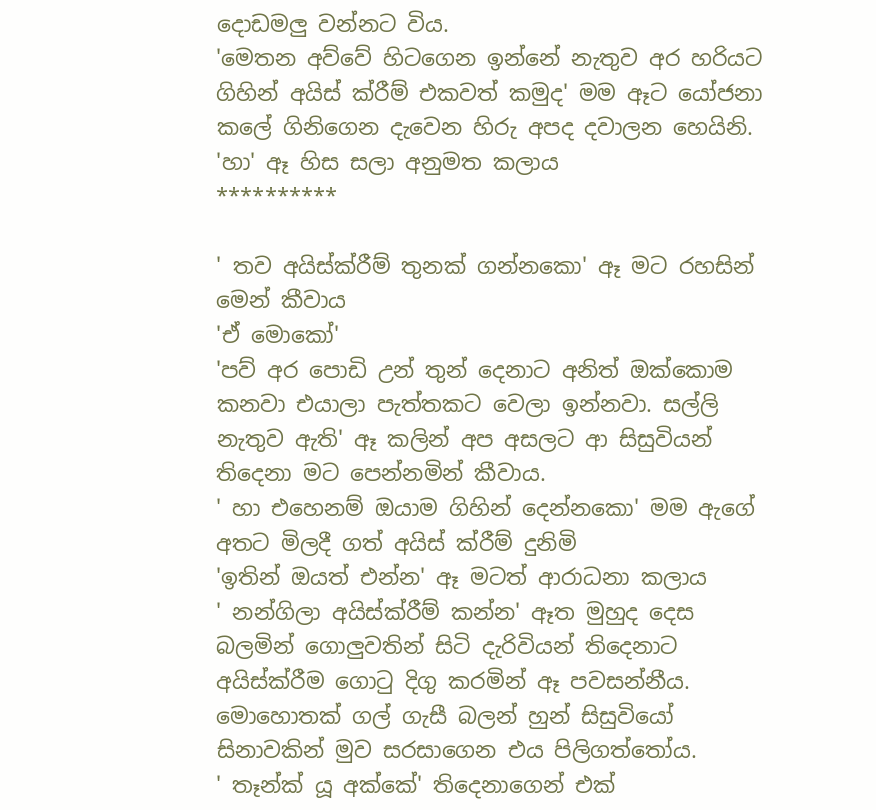දොඩමලු වන්නට විය.
'මෙතන අව්වේ හිටගෙන ඉන්නේ නැතුව අර හරියට ගිහින් අයිස් ක්රීම් එකවත් කමුද' මම ඈට යෝජනා කලේ ගිනිගෙන දැවෙන හිරු අපද දවාලන හෙයිනි.
'හා' ඈ හිස සලා අනුමත කලාය
**********

' තව අයිස්ක්රීම් තුනක් ගන්නකො' ඈ මට රහසින් මෙන් කීවාය
'ඒ මොකෝ'
'පව් අර පොඩි උන් තුන් දෙනාට අනිත් ඔක්කොම කනවා එයාලා පැත්තකට වෙලා ඉන්නවා. සල්ලි නැතුව ඇති' ඈ කලින් අප අසලට ආ සිසුවියන් තිදෙනා මට පෙන්නමින් කීවාය.
' හා එහෙනම් ඔයාම ගිහින් දෙන්නකො' මම ඇගේ අතට මිලදී ගත් අයිස් ක්රීම් දුනිමි
'ඉතින් ඔයත් එන්න' ඈ මටත් ආරාධනා කලාය
' නන්ගිලා අයිස්ක්රීම් කන්න' ඈත මුහුද දෙස බලමින් ගොලුවතින් සිටි දැරිවියන් තිදෙනාට අයිස්ක්රීම ගොටු දිගු කරමින් ඈ පවසන්නීය. මොහොතක් ගල් ගැසී බලන් හුන් සිසුවියෝ සිනාවකින් මුව සරසාගෙන එය පිලිගත්තෝය.
' තෑන්ක් යූ අක්කේ' තිදෙනාගෙන් එක්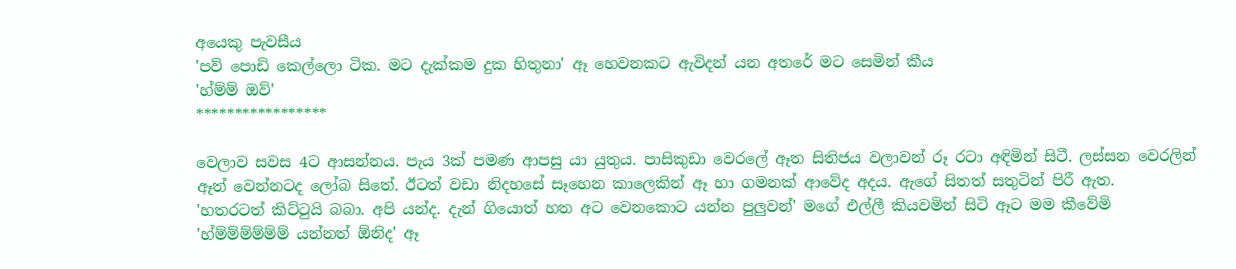අයෙකු පැවසීය
'පව් පොඩි කෙල්ලො ටික. මට දැක්කම දුක හිතුනා' ඈ හෙවනකට ඇවිදන් යන අතරේ මට සෙමින් කීය
'හ්ම්ම් ඔව්'
*****************

වෙලාව සවස 4ට ආසන්නය. පැය 3ක් පමණ ආපසු යා යුතුය. පාසිකුඩා වෙරලේ ඈත සිතිජය වලාවන් රූ රටා අඳිමින් සිටී. ලස්සන වෙරලින් ඈත් වෙන්නටද ලෝබ සිතේ. ඊටත් වඩා නිදහසේ සෑහෙන කාලෙකින් ඈ හා ගමනක් ආවේද අදය. ඇගේ සිතත් සතුටින් පිරී ඇත.
'හතරටත් කිට්ටුයි බබා. අපි යන්ද. දැන් ගියොත් හත අට වෙනකොට යන්න පුලුවන්' මගේ එල්ලී කියවමින් සිටි ඈට මම කීවේමි
'හ්ම්ම්ම්ම්ම්ම් යන්නත් ඕනිද' ඈ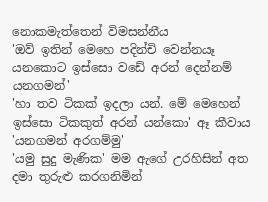නොකමැත්තෙන් විමසන්නීය
'ඔව් ඉතින් මෙහෙ පදින්චි වෙන්නයෑ යනකොට ඉස්සො වඩේ අරන් දෙන්නම් යනගමන්'
'හා තව ටිකක් ඉදලා යන්. මේ මෙහෙන් ඉස්සො ටිකකුත් අරන් යන්කො' ඈ කීවාය
'යනගමන් අරගම්මු'
'යමු සුදු මැණික' මම ඇගේ උරහිසින් අත දමා තුරුළු කරගනිමින්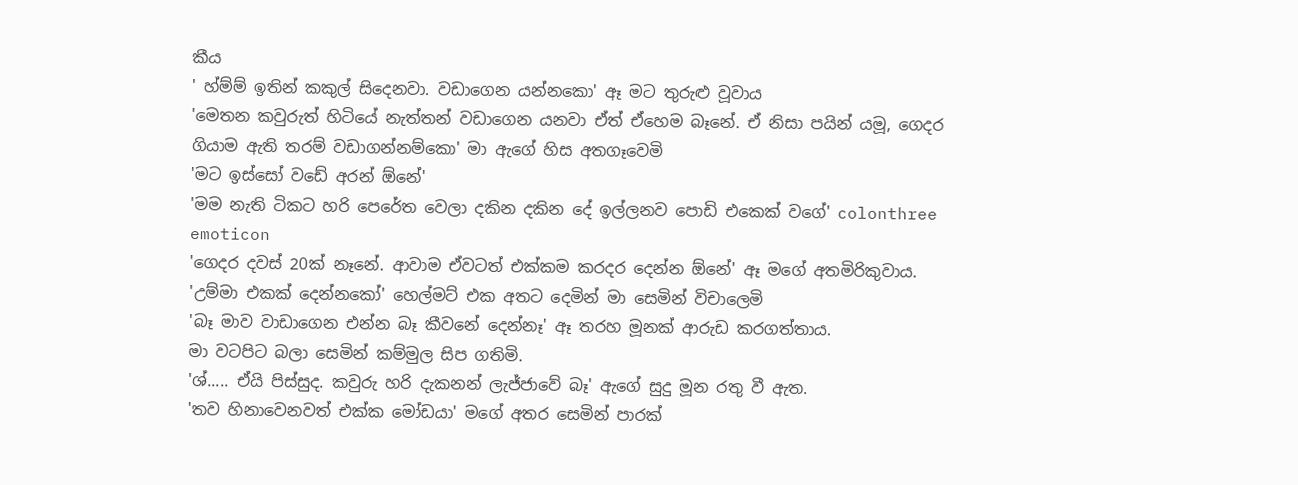කීය
' හ්ම්ම් ඉතින් කකුල් සිදෙනවා. වඩාගෙන යන්නකො' ඈ මට තුරුළු වූවාය
'මෙතන කවුරුත් හිටියේ නැත්තන් වඩාගෙන යනවා ඒත් ඒහෙම බෑනේ. ඒ නිසා පයින් යමූ, ගෙදර ගියාම ඇති තරම් වඩාගන්නම්කො' මා ඇගේ හිස අතගෑවෙමි
'මට ඉස්සෝ වඩේ අරන් ඕනේ'
'මම නැති ටිකට හරි පෙරේත වෙලා දකින දකින දේ ඉල්ලනව පොඩි එකෙක් වගේ' colonthree emoticon
'ගෙදර දවස් 20ක් නෑනේ. ආවාම ඒවටත් එක්කම කරදර දෙන්න ඕනේ' ඈ මගේ අතමිරිකුවාය.
'උම්මා එකක් දෙන්නකෝ' හෙල්මට් එක අතට දෙමින් මා සෙමින් විචාලෙමි
'බෑ මාව වාඩාගෙන එන්න බෑ කීවනේ දෙන්නෑ' ඈ තරහ මූනක් ආරුඩ කරගත්තාය.
මා වටපිට බලා සෙමින් කම්මුල සිප ගතිමි.
'ශ්..... ඒයි පිස්සුද. කවුරු හරි දැකනන් ලැජ්ජාවේ බෑ' ඇගේ සුදු මූන රතු වී ඇත.
'තව හිනාවෙනවත් එක්ක මෝඩයා' මගේ අතර සෙමින් පාරක්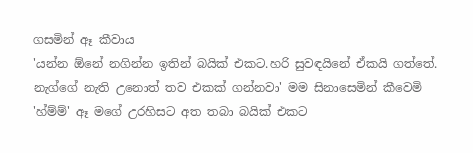ගසමින් ඈ කීවාය
'යන්න ඕනේ නගින්න ඉතින් බයික් එකට.හරි සුවඳයිනේ ඒකයි ගත්තේ. නැග්ගේ නැති උනොත් තව එකක් ගන්නවා' මම සිනාසෙමින් කීවෙමි
'හ්ම්ම්' ඈ මගේ උරහිසට අත තබා බයික් එකට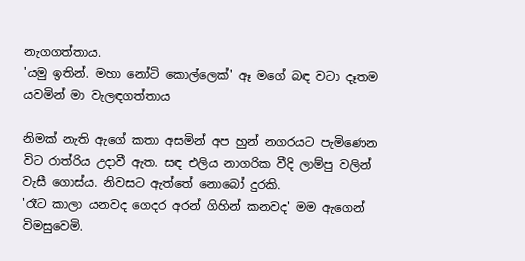නැගගත්තාය.
'යමු ඉතින්. මහා නෝටි කොල්ලෙක්' ඈ මගේ බඳ වටා දෑතම යවමින් මා වැලඳගත්තාය

නිමක් නැති ඇගේ කතා අසමින් අප හුන් නගරයට පැමිණෙන විට රාත්රිය උදාවී ඇත. සඳ එලිය නාගරික වීදි ලාම්පු වලින් වැසී ගොස්ය. නිවසට ඇත්තේ නොබෝ දුරකි.
'රෑට කාලා යනවද ගෙදර අරන් ගිහින් කනවද' මම ඇගෙන් විමසුවෙමි.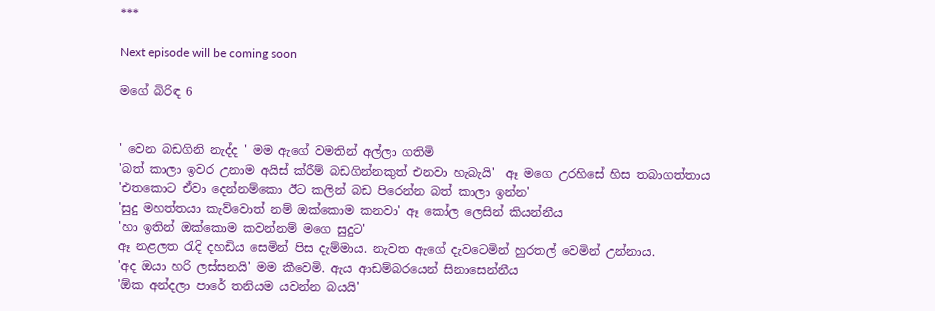***

Next episode will be coming soon

මගේ බිරිඳ 6


' වෙන බඩගිනි නැද්ද ' මම ඇගේ වමතින් අල්ලා ගතිමි
'බත් කාලා ඉවර උනාම අයිස් ක්රීම් බඩගින්නකුත් එනවා හැබැයි'  ඈ මගෙ උරහිසේ හිස තබාගත්තාය
'එතකොට ඒවා දෙන්නම්කො ඊට කලින් බඩ පිරෙන්න බත් කාලා ඉන්න'
'සුදු මහත්තයා කැව්වොත් නම් ඔක්කොම කනවා' ඈ කෝල ලෙසින් කියන්නීය
'හා ඉතින් ඔක්කොම කවන්නම් මගෙ සුදුට'
ඈ නළලත රැදි දහඩිය සෙමින් පිස දැම්මාය. නැවත ඇගේ දැවටෙමින් හුරතල් වෙමින් උන්නාය.
'අද ඔයා හරි ලස්සනයි' මම කීවෙමි. ඇය ආඩම්බරයෙන් සිනාසෙන්නීය
'ඕක අන්දලා පාරේ තනියම යවන්න බයයි'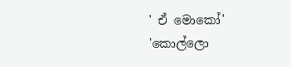' ඒ මොකෝ'
'කොල්ලො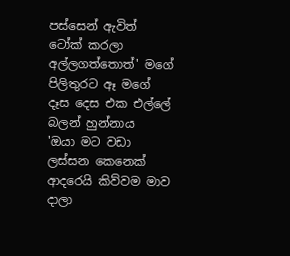පස්සෙන් ඇවිත් ටෝක් කරලා අල්ලගත්තොත්' මගේ පිලිතුරට ඈ මගේ දෑස දෙස එක එල්ලේ බලන් හුන්නාය
'ඔයා මට වඩා ලස්සන කෙනෙක් ආදරෙයි කිව්වම මාව දාලා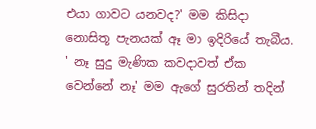එයා ගාවට යනවද?' මම කිසිදා නොසිතූ පැනයක් ඈ මා ඉදිරියේ තැබීය.
' නෑ සුදු මැණික කවදාවත් ඒක වෙන්නේ නෑ' මම ඇගේ සුරතින් තදින්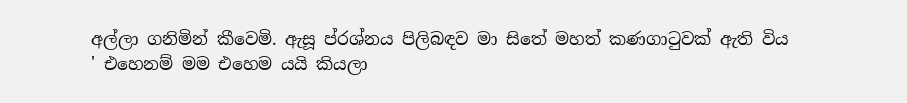අල්ලා ගනිමින් කීවෙමි. ඇසූ ප්රශ්නය පිලිබඳව මා සිතේ මහත් කණගාටුවක් ඇති විය
' එහෙනම් මම එහෙම යයි කියලා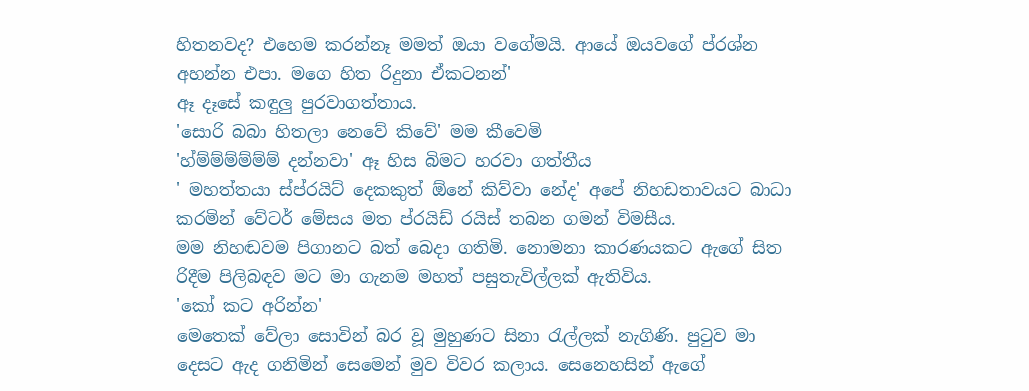හිතනවද? එහෙම කරන්නෑ මමත් ඔයා වගේමයි. ආයේ ඔයවගේ ප්රශ්න අහන්න එපා. මගෙ හිත රිදුනා ඒකටනන්'
ඈ දෑසේ කඳුලු පුරවාගත්තාය.
'සොරි බබා හිතලා නෙවේ කිවේ' මම කීවෙමි
'හ්ම්ම්ම්ම්ම්ම් දන්නවා' ඈ හිස බිමට හරවා ගත්තීය
' මහත්තයා ස්ප්රයිට් දෙකකුත් ඕනේ කිව්වා නේද' අපේ නිහඩතාවයට බාධා කරමින් වේටර් මේසය මත ප්රයිඩ් රයිස් තබන ගමන් විමසීය.
මම නිහඬවම පිගානට බත් බෙදා ගතිමි. නොමනා කාරණයකට ඇගේ සිත රිදීම පිලිබඳව මට මා ගැනම මහත් පසුතැවිල්ලක් ඇතිවිය.
'කෝ කට අරින්න'
මෙතෙක් වේලා සොවින් බර වූ මුහුණට සිනා රැල්ලක් නැගිණි. පුටුව මා දෙසට ඇද ගනිමින් සෙමෙන් මුව විවර කලාය. සෙනෙහසින් ඇගේ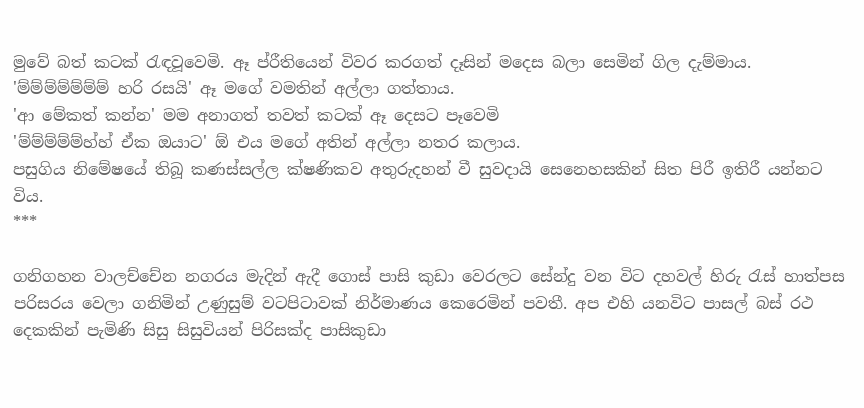මුවේ බත් කටක් රැඳවූවෙමි. ඈ ප්රීතියෙන් විවර කරගත් දෑසින් මදෙස බලා සෙමින් ගිල දැම්මාය.
'ම්ම්ම්ම්ම්ම්ම් හරි රසයි' ඈ මගේ වමතින් අල්ලා ගත්තාය.
'ආ මේකත් කන්න' මම අනාගත් තවත් කටක් ඈ දෙසට පෑවෙමි
'ම්ම්ම්ම්ම්හ්හ් ඒක ඔයාට' ඕ එය මගේ අතින් අල්ලා නතර කලාය.
පසුගිය නිමේෂයේ තිබූ කණස්සල්ල ක්ෂණිකව අතුරුදහන් වී සුවදායි සෙනෙහසකින් සිත පිරී ඉතිරී යන්නට විය.
***

ගනිගහන වාලච්චේන නගරය මැදින් ඇදී ගොස් පාසි කුඩා වෙරලට සේන්දු වන විට දහවල් හිරු රැස් හාත්පස පරිසරය වෙලා ගනිමින් උණුසුම් වටපිටාවක් නිර්මාණය කෙරෙමින් පවතී. අප එහි යනවිට පාසල් බස් රථ දෙකකින් පැමිණි සිසු සිසුවියන් පිරිසක්ද පාසිකුඩා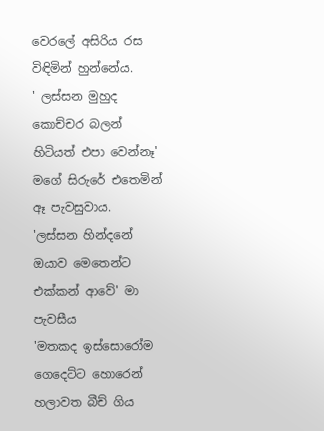වෙරලේ අසිරිය රස විඳිමින් හුන්නේය.
' ලස්සන මුහුද කොච්චර බලන් හිටියත් එපා වෙන්නෑ' මගේ සිරුරේ එතෙමින් ඈ පැවසුවාය.
'ලස්සන හින්දනේ ඔයාව මෙතෙන්ට එක්කන් ආවේ' මා පැවසීය
'මතකද ඉස්සොරෝම ගෙදෙට්ට හොරෙන් හලාවත බීච් ගිය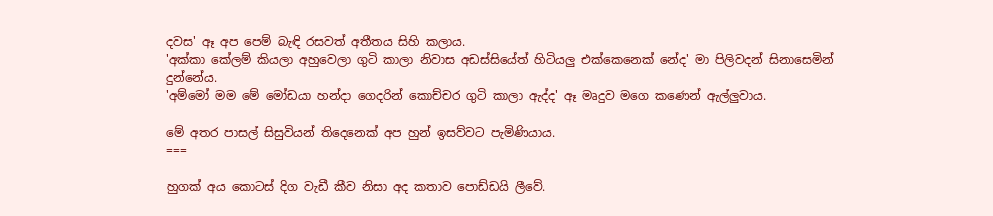දවස' ඈ අප පෙම් බැඳි රසවත් අතීතය සිහි කලාය.
'අක්කා කේලම් කියලා අහුවෙලා ගුටි කාලා නිවාස අඩස්සියේත් හිටියලු එක්කෙනෙක් නේද' මා පිලිවදන් සිනාසෙමින් දුන්නේය.
'අම්මෝ මම මේ මෝඩයා හන්දා ගෙදරින් කොච්චර ගුටි කාලා ඇද්ද' ඈ මෘදුව මගෙ කණෙන් ඇල්ලුවාය.

මේ අතර පාසල් සිසුවියන් තිදෙනෙක් අප හුන් ඉසව්වට පැමිණියාය.
===

හුගක් අය කොටස් දිග වැඩී කීව නිසා අද කතාව පොඩ්ඩයි ලීවේ.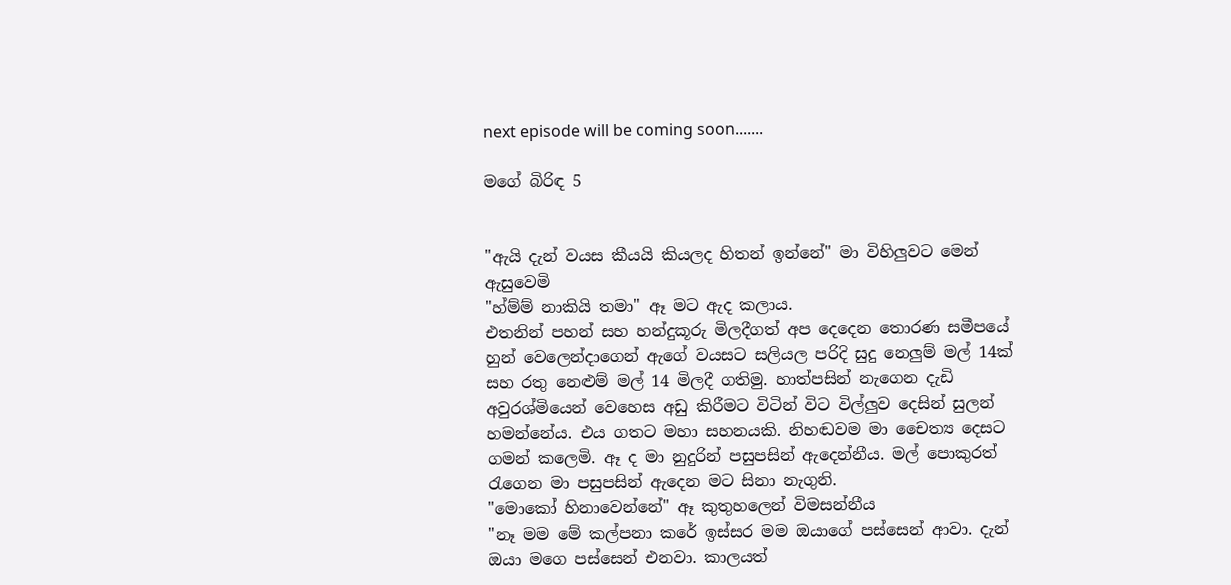next episode will be coming soon.......

මගේ බිරිඳ 5


"ඇයි දැන් වයස කීයයි කියලද හිතන් ඉන්නේ" මා විහිලුවට මෙන් ඇසුවෙමි
"හ්ම්ම් නාකියි තමා" ඈ මට ඇද කලාය.
එතනින් පහන් සහ හන්දුකූරු මිලදීගත් අප දෙදෙන තොරණ සමීපයේ හුන් වෙලෙන්දාගෙන් ඇගේ වයසට සලියල පරිදි සුදු නෙලුම් මල් 14ක් සහ රතු නෙළුම් මල් 14 මිලදී ගතිමු. හාත්පසින් නැගෙන දැඩි අවුරශ්මියෙන් වෙහෙස අඩු කිරීමට විටින් විට විල්ලුව දෙසින් සුලන් හමන්නේය. එය ගතට මහා සහනයකි. නිහඬවම මා චෛත්‍ය දෙසට ගමන් කලෙමි. ඈ ද මා නුදුරින් පසුපසින් ඇදෙන්නීය. මල් පොකුරත් රැගෙන මා පසුපසින් ඇදෙන මට සිනා නැගුනි.
"මොකෝ හිනාවෙන්නේ" ඈ කුතුහලෙන් විමසන්නීය
"නෑ මම මේ කල්පනා කරේ ඉස්සර මම ඔයාගේ පස්සෙන් ආවා. දැන් ඔයා මගෙ පස්සෙන් එනවා. කාලයත්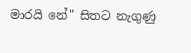මාරයි නේ" සිතට නැගුණු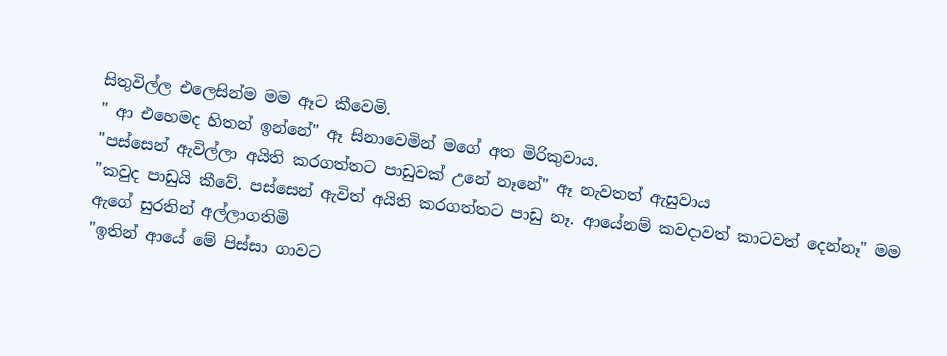සිතුවිල්ල එලෙසින්ම මම ඈට කීවෙමි.
" ආ එහෙමද හිතන් ඉන්නේ" ඈ සිනාවෙමින් මගේ අත මිරිකුවාය.
"පස්සෙන් ඇවිල්ලා අයිති කරගත්තට පාඩුවක් උනේ නෑනේ" ඈ නැවතත් ඇසුවාය
"කවුද පාඩුයි කීවේ. පස්සෙන් ඇවිත් අයිති කරගත්තට පාඩු නෑ. ආයේනම් කවදාවත් කාටවත් දෙන්නෑ" මම ඇගේ සුරතින් අල්ලාගතිමි
"ඉතින් ආයේ මේ පිස්සා ගාවට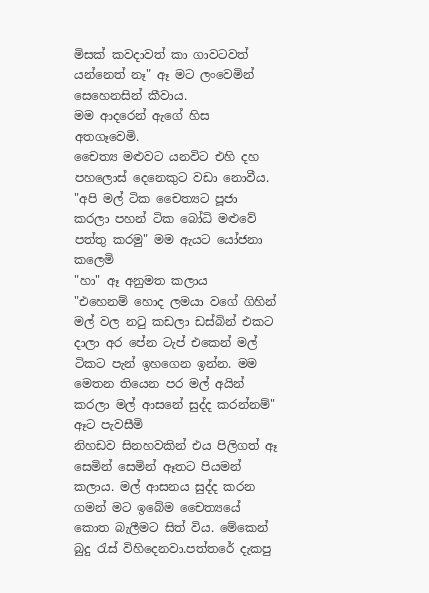මිසක් කවදාවත් කා ගාවටවත් යන්නෙත් නෑ" ඈ මට ලංවෙමින් සෙහෙනසින් කීවාය.
මම ආදරෙන් ඇගේ හිස අතගෑවෙමි.
චෛත්‍ය මළුවට යනවිට එහි දහ පහලොස් දෙනෙකුට වඩා නොවීය.
"අපි මල් ටික චෛත්‍යට පූජා කරලා පහන් ටික බෝධි මළුවේ පත්තු කරමු" මම ඇයට යෝජනා කලෙමි
"හා" ඈ අනුමත කලාය
"එහෙනම් හොද ලමයා වගේ ගිහින් මල් වල නටු කඩලා ඩස්බින් එකට දාලා අර පේන ටැප් එකෙන් මල් ටිකට පැන් ඉහගෙන ඉන්න. මම මෙතන තියෙන පර මල් අයින් කරලා මල් ආසනේ සුද්ද කරන්නම්" ඈට පැවසීමි
නිහඩව සිනහවකින් එය පිලිගත් ඈ සෙමින් සෙමින් ඈතට පියමන් කලාය. මල් ආසනය සුද්ද කරන ගමන් මට ඉබේම චෛත්‍යයේ කොත බැලීමට සිත් විය. මේකෙන් බුදු රැස් විහිදෙනවා.පත්තරේ දැකපු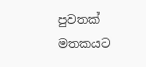පුවතක් මතකයට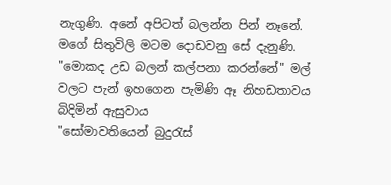නැගුණි. අනේ අපිටත් බලන්න පින් නෑනේ. මගේ සිතුවිලි මටම දොඩවනු සේ දැනුණි.
"මොකද උඩ බලන් කල්පනා කරන්නේ" මල් වලට පැන් ඉහගෙන පැමිණි ඈ නිහඩතාවය බිදිමින් ඇසුවාය
"සෝමාවතියෙන් බුදුරැස්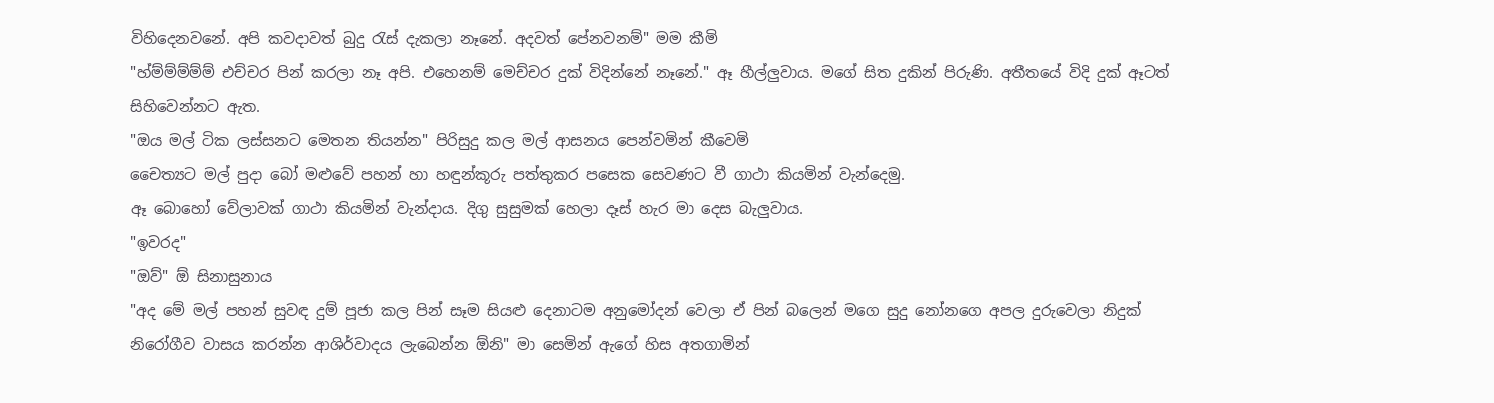විහිදෙනවනේ. අපි කවදාවත් බුදු රැස් දැකලා නෑනේ. අදවත් පේනවනම්" මම කීමි
"හ්ම්ම්ම්ම්ම් එච්චර පින් කරලා නෑ අපි. එහෙනම් මෙච්චර දුක් විදින්නේ නෑනේ." ඈ හීල්ලුවාය. මගේ සිත දුකින් පිරුණි. අතීතයේ විදි දුක් ඈටත් සිහිවෙන්නට ඇත.
"ඔය මල් ටික ලස්සනට මෙතන තියන්න" පිරිසුදු කල මල් ආසනය පෙන්වමින් කීවෙමි
චෛත්‍යට මල් පුදා බෝ මළුවේ පහන් හා හඳුන්කූරු පත්තුකර පසෙක සෙවණට වී ගාථා කියමින් වැන්දෙමු.
ඈ බොහෝ වේලාවක් ගාථා කියමින් වැන්දාය. දිගු සුසුමක් හෙලා දෑස් හැර මා දෙස බැලුවාය.
"ඉවරද"
"ඔව්" ඕ සිනාසුනාය
"අද මේ මල් පහන් සුවඳ දුම් පූජා කල පින් සෑම සියළු දෙනාටම අනුමෝදන් වෙලා ඒ පින් බලෙන් මගෙ සුදු නෝනගෙ අපල දුරුවෙලා නිදුක් නිරෝගීව වාසය කරන්න ආශිර්වාදය ලැබෙන්න ඕනි" මා සෙමින් ඇගේ හිස අතගාමින්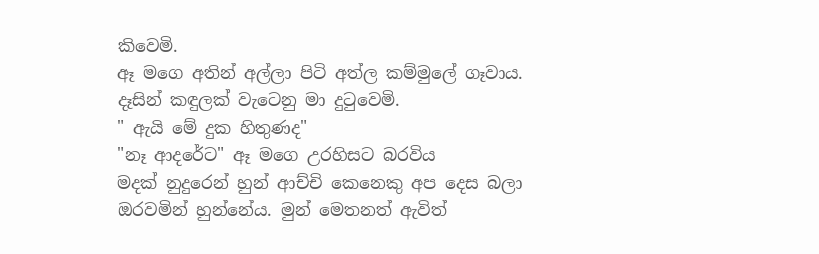කිවෙමි.
ඈ මගෙ අතින් අල්ලා පිටි අත්ල කම්මුලේ ගෑවාය. දෑසින් කඳුලක් වැටෙනු මා දුටුවෙමි.
" ඇයි මේ දුක හිතුණද"
"නෑ ආදරේට" ඈ මගෙ උරහිසට බරවිය
මදක් නුදුරෙන් හුන් ආච්චි කෙනෙකු අප දෙස බලා ඔරවමින් හුන්නේය. මුන් මෙතනත් ඇවිත්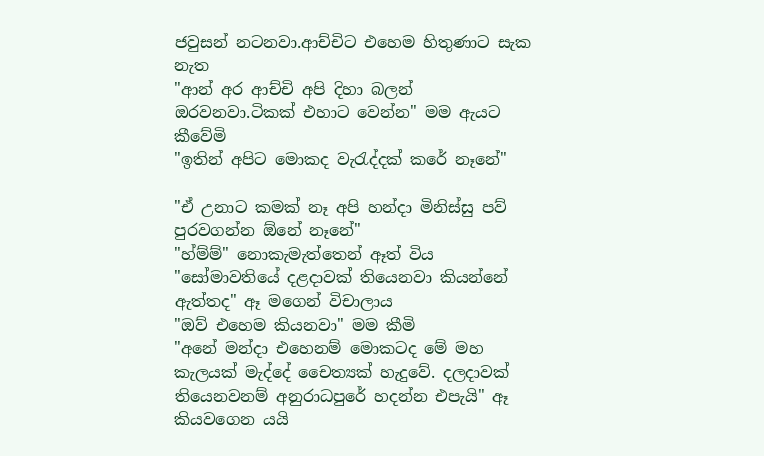ජවුසන් නටනවා.ආච්චිට එහෙම හිතුණාට සැක නැත
"ආන් අර ආච්චි අපි දිහා බලන් ඔරවනවා.ටිකක් එහාට වෙන්න" මම ඇයට කීවේමි
"ඉතින් අපිට මොකද වැරැද්දක් කරේ නෑනේ"

"ඒ උනාට කමක් නෑ අපි හන්දා මිනිස්සු පව් පුරවගන්න ඕනේ නෑනේ"
"හ්ම්ම්" නොකැමැත්තෙන් ඈත් විය
"සෝමාවතියේ දළදාවක් තියෙනවා කියන්නේ ඇත්තද" ඈ මගෙන් විචාලාය
"ඔව් එහෙම කියනවා" මම කීමි
"අනේ මන්දා එහෙනම් මොකටද මේ මහ කැලයක් මැද්දේ චෛත්‍යක් හැදුවේ. දලදාවක් තියෙනවනම් අනුරාධපුරේ හදන්න එපැයි" ඈ කියවගෙන යයි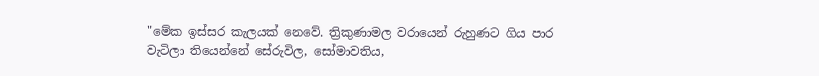"මේක ඉස්සර කැලයක් නෙවේ. ත්‍රිකුණාමල වරායෙන් රුහුණට ගිය පාර වැටිලා තියෙන්නේ සේරුවිල, සෝමාවතිය,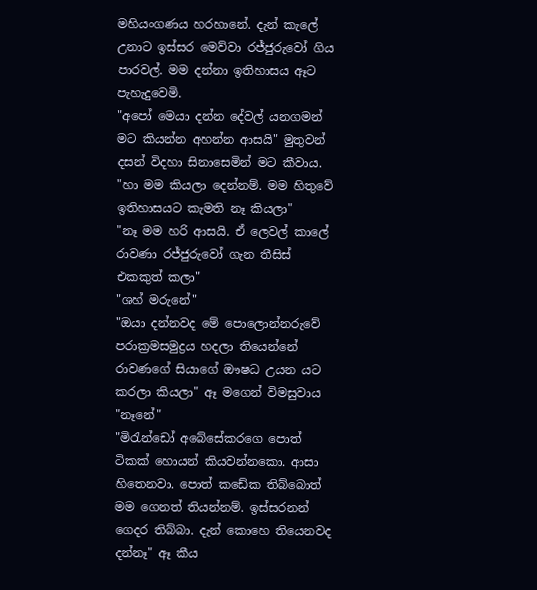මහියංගණය හරහානේ. දැන් කැලේ උනාට ඉස්සර මෙව්වා රජ්ජුරුවෝ ගිය පාරවල්. මම දන්නා ඉතිහාසය ඈට පැහැදුවෙමි.
"අපෝ මෙයා දන්න දේවල් යනගමන් මට කියන්න අහන්න ආසයි" මුතුවන් දසන් විදහා සිනාසෙමින් මට කීවාය.
"හා මම කියලා දෙන්නම්. මම හිතුවේ ඉතිහාසයට කැමති නෑ කියලා"
"නෑ මම හරි ආසයි. ඒ ලෙවල් කාලේ රාවණා රජ්ජුරුවෝ ගැන තීසිස් එකකුත් කලා"
"ශහ් මරුනේ"
"ඔයා දන්නවද මේ පොලොන්නරුවේ පරාක්‍රමසමුද්‍රය හදලා තියෙන්නේ රාවණගේ සියාගේ ඖෂධ උයන යට කරලා කියලා" ඈ මගෙන් විමසුවාය
"නෑනේ"
"මිරැන්ඩෝ අබේසේකරගෙ පොත් ටිකක් හොයන් කියවන්නකො. ආසා හිතෙනවා. පොත් කඩේක තිබ්බොත් මම ගෙනත් තියන්නම්. ඉස්සරනන් ගෙදර තිබ්බා. දැන් කොහෙ තියෙනවද දන්නෑ" ඈ කීය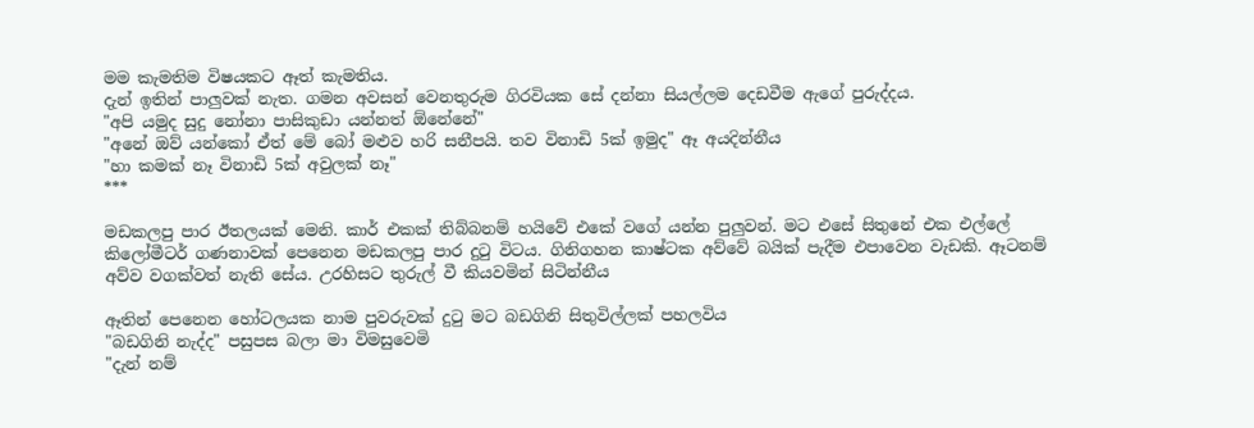මම කැමතිම විෂයකට ඈත් කැමතිය.
දැන් ඉතින් පාලුවක් නැත. ගමන අවසන් වෙනතුරුම ගිරවියක සේ දන්නා සියල්ලම දෙඩවීම ඇගේ පුරුද්දය.
"අපි යමුද සුදු නෝනා පාසිකුඩා යන්නත් ඕනේනේ"
"අනේ ඔව් යන්කෝ ඒත් මේ බෝ මළුව හරි සනීපයි. තව විනාඩි 5ක් ඉමුද" ඈ අයදින්නීය
"හා කමක් නෑ විනාඩි 5ක් අවුලක් නෑ"
***

මඩකලපු පාර ඊතලයක් මෙනි. කාර් එකක් තිබ්බනම් හයිවේ එකේ වගේ යන්න පුලුවන්. මට එසේ සිතුනේ එක එල්ලේ කිලෝමීටර් ගණනාවක් පෙනෙන මඩකලපු පාර දුටු විටය. ගිනිගහන කාෂ්ටක අව්වේ බයික් පැදීම එපාවෙන වැඩකි. ඈටනම් අව්ව වගක්වත් නැති සේය. උරහිසට තුරුල් වී කියවමින් සිටින්නීය

ඈතින් පෙනෙන හෝටලයක නාම පුවරුවක් දුටු මට බඩගිනි සිතුවිල්ලක් පහලවිය
"බඩගිනි නැද්ද" පසුපස බලා මා විමසුවෙමි
"දැන් නම්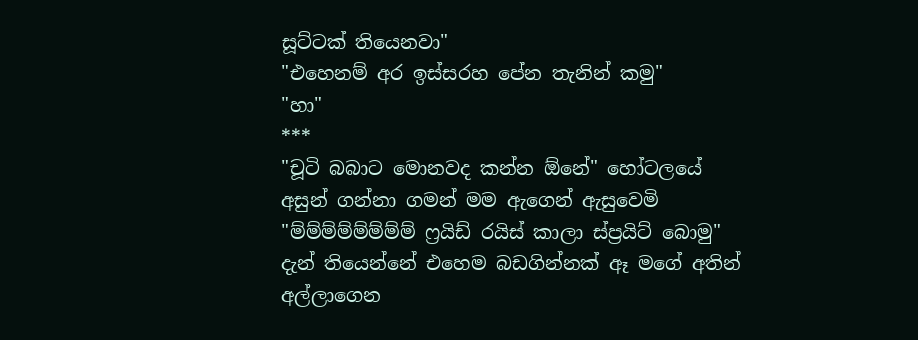සූට්ටක් තියෙනවා"
"එහෙනම් අර ඉස්සරහ පේන තැනින් කමු"
"හා"
***
"චූටි බබාට මොනවද කන්න ඕනේ" හෝටලයේ අසුන් ගන්නා ගමන් මම ඇගෙන් ඇසුවෙමි
"ම්ම්ම්ම්ම්ම්ම්ම් ෆ්‍රයිඩ් රයිස් කාලා ස්ප්‍රයිට් බොමු" දැන් තියෙන්නේ එහෙම බඩගින්නක් ඈ මගේ අතින් අල්ලාගෙන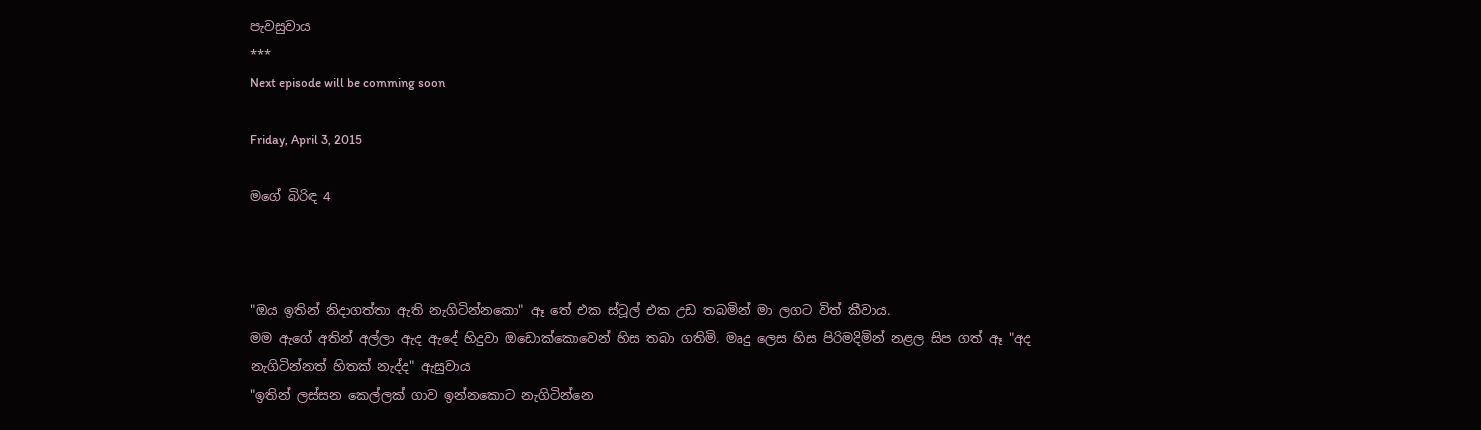පැවසුවාය
***
Next episode will be comming soon

Friday, April 3, 2015

මගේ බිරිඳ 4



"ඔය ඉතින් නිදාගත්තා ඇති නැගිටින්නකො" ඈ තේ එක ස්ටූල් එක උඩ තබමින් මා ලගට විත් කීවාය.
මම ඇගේ අතින් අල්ලා ඇද ඇදේ හිදුවා ඔඩොක්කොවෙන් හිස තබා ගතිමි. මෘදු ලෙස හිස පිරිමදිමින් නළල සිප ගත් ඈ "අද නැගිටින්නත් හිතක් නැද්ද" ඇසුවාය
"ඉතින් ලස්සන කෙල්ලක් ගාව ඉන්නකොට නැගිටින්නෙ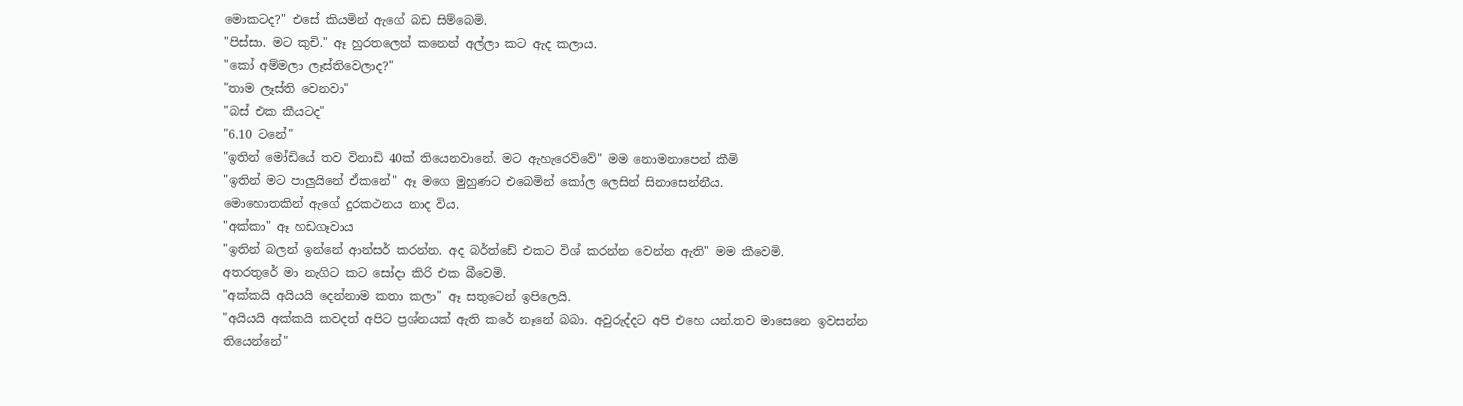මොකටද?" එසේ කියමින් ඇගේ බඩ සිම්බෙමි.
"පිස්සා. මට කුචි." ඈ හුරතලෙන් කනෙන් අල්ලා කට ඇද කලාය.
"කෝ අම්මලා ලෑස්තිවෙලාද?"
"තාම ලෑස්ති වෙනවා"
"බස් එක කීයටද"
"6.10 ටනේ"
"ඉතින් මෝඩියේ තව විනාඩි 40ක් තියෙනවානේ. මට ඇහැරෙව්වේ" මම නොමනාපෙන් කීමි
"ඉතින් මට පාලුයිනේ ඒකනේ" ඈ මගෙ මුහුණට එබෙමින් කෝල ලෙසින් සිනාසෙන්නීය.
මොහොතකින් ඇගේ දුරකථනය නාද විය.
"අක්කා" ඈ හඩගෑවාය
"ඉතින් බලන් ඉන්නේ ආන්සර් කරන්න. අද බර්ත්ඩේ එකට විශ් කරන්න වෙන්න ඇති" මම කීවෙමි.
අතරතුරේ මා නැගිට කට සෝදා කිරි එක බීවෙමි.
"අක්කයි අයියයි දෙන්නාම කතා කලා" ඈ සතුටෙන් ඉපිලෙයි.
"අයියයි අක්කයි කවදත් අපිට ප්‍රශ්නයක් ඇති කරේ නෑනේ බබා. අවුරුද්දට අපි එහෙ යන්.තව මාසෙනෙ ඉවසන්න තියෙන්නේ"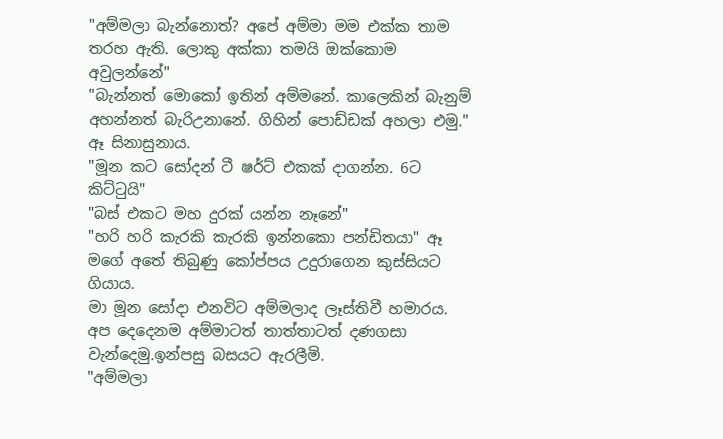"අම්මලා බැන්නොත්? අපේ අම්මා මම එක්ක තාම තරහ ඇති. ලොකු අක්කා තමයි ඔක්කොම අවුලන්නේ"
"බැන්නත් මොකෝ ඉතින් අම්මනේ. කාලෙකින් බැනුම් අහන්නත් බැරිඋනානේ. ගිහින් පොඩ්ඩක් අහලා එමු." ඈ සිනාසුනාය.
"මූන කට සෝදන් ටී ෂර්ට් එකක් දාගන්න. 6ට කිට්ටුයි"
"බස් එකට මහ දුරක් යන්න නෑනේ"
"හරි හරි කැරකි කැරකි ඉන්නකො පන්ඩිතයා" ඈ මගේ අතේ තිබුණු කෝප්පය උදුරාගෙන කුස්සියට ගියාය.
මා මූන සෝදා එනවිට අම්මලාද ලෑස්තිවී හමාරය.
අප දෙදෙනම අම්මාටත් තාත්තාටත් දණගසා වැන්දෙමු.ඉන්පසු බසයට ඇරලීමි.
"අම්මලා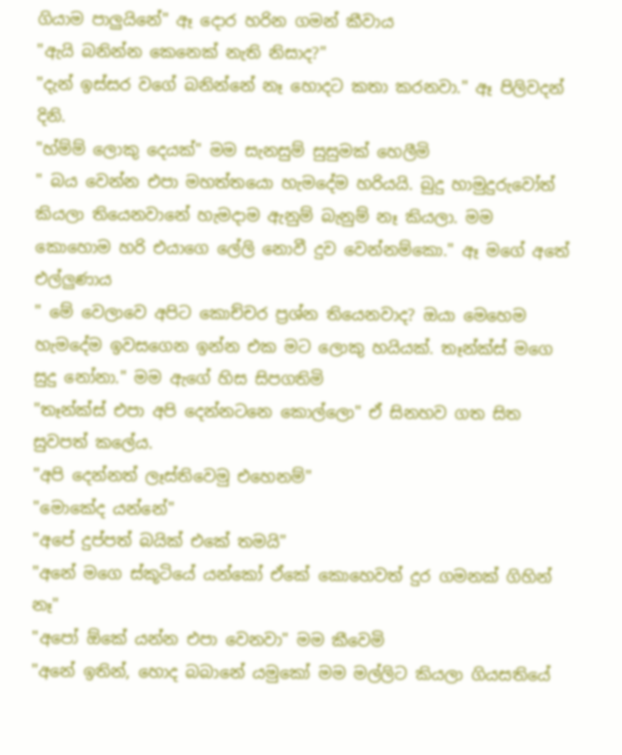ගියාම පාලුයිනේ" ඈ දොර හරින ගමන් කීවාය
"ඇයි බනින්න කෙනෙක් නැති නිසාද?"
"දැන් ඉස්සර වගේ බනින්නේ නෑ හොදට කතා කරනවා." ඈ පිලිවදන් දිනි.
"හ්ම්ම් ලොකු දෙයක්" මම සැනසුම් සුසුමක් හෙලීමි
" බය වෙන්න එපා මහත්තයො හැමදේම හරියයි. බුදු හාමුදුරුවෝත් කියලා තියෙනවානේ හැමදාම ඇනුම් බැනුම් නෑ කියලා. මම කොහොම හරි එයාගෙ ලේලි නොවී දුව වෙන්නම්කො." ඈ මගේ අතේ එල්ලුණාය
" මේ වෙලාවෙ අපිට කොච්චර ප්‍රශ්න තියෙනවාද? ඔයා මෙහෙම හැමදේම ඉවසගෙන ඉන්න එක මට ලොකු හයියක්. තෑන්ක්ස් මගෙ සුදු නෝනා." මම ඇගේ හිස සිපගතිමි
"තෑන්ක්ස් එපා අපි දෙන්නටනෙ කොල්ලො" ඒ සිනහව ගත සිත සුවපත් කලේය.
"අපි දෙන්නත් ලෑස්තිවෙමු එහෙනම්"
"මොකේද යන්නේ"
"අපේ දුප්පත් බයික් එකේ තමයි"
"අනේ මගෙ ස්කූටියේ යන්කෝ ඒකේ කොහෙවත් දුර ගමනක් ගිහින් නෑ"
"අපෝ ඕකේ යන්න එපා වෙනවා" මම කීවෙමි
"අනේ ඉතින්, හොද බබානේ යමුකෝ මම මල්ලිට කියලා ගියසතියේ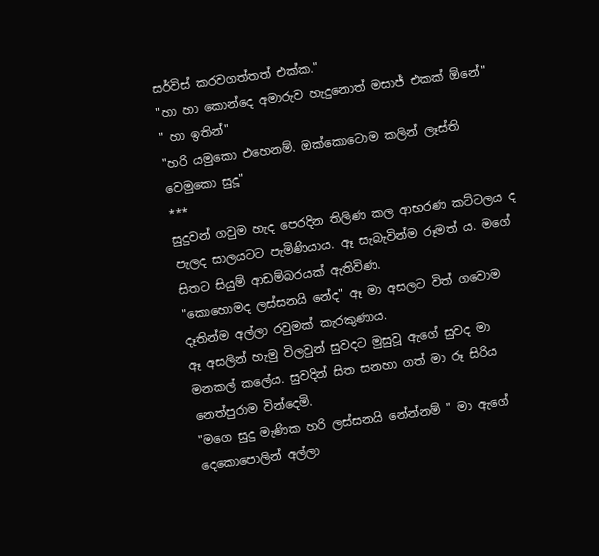සර්විස් කරවගත්තත් එක්ක."
"හා හා කොන්දෙ අමාරුව හැදුනොත් මසාජ් එකක් ඕනේ"
" හා ඉතින්"
"හරි යමුකො එහෙනම්. ඔක්කොටොම කලින් ලෑස්ති වෙමුකො සුදූ"
***
සුදුවන් ගවුම හැද පෙරදින තිලිණ කල ආභරණ කට්ටලය ද පැලද සාලයටට පැමිණියාය. ඈ සැබැවින්ම රූමත්‍ ය. මගේ සිතට සියුම් ආඩම්බරයක් ඇතිවිණ.
"කොහොමද ලස්සනයි නේද" ඈ මා අසලට විත් ගවොම දෑතින්ම අල්ලා රවුමක් කැරකුණාය.
ඈ අසලින් හැමු විලවුන් සුවදට මුසුවූ ඇගේ සුවද මා මනකල් කලේය. සුවදින් සිත සනහා ගත් මා රූ සිරිය නෙත්පුරාම වින්දෙමි.
"මගෙ සුදු මැණික හරි ලස්සනයි නේන්නම් " මා ඇගේ දෙකොපොලින් අල්ලා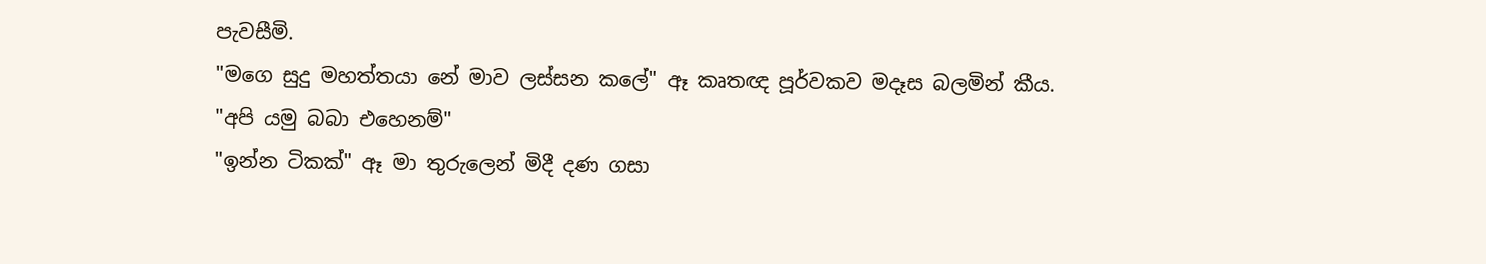පැවසීමි.
"මගෙ සුදු මහත්තයා නේ මාව ලස්සන කලේ" ඈ කෘතඥ පූර්වකව මදෑස බලමින් කීය.
"අපි යමු බබා එහෙනම්"
"ඉන්න ටිකක්" ඈ මා තුරුලෙන් මිදී දණ ගසා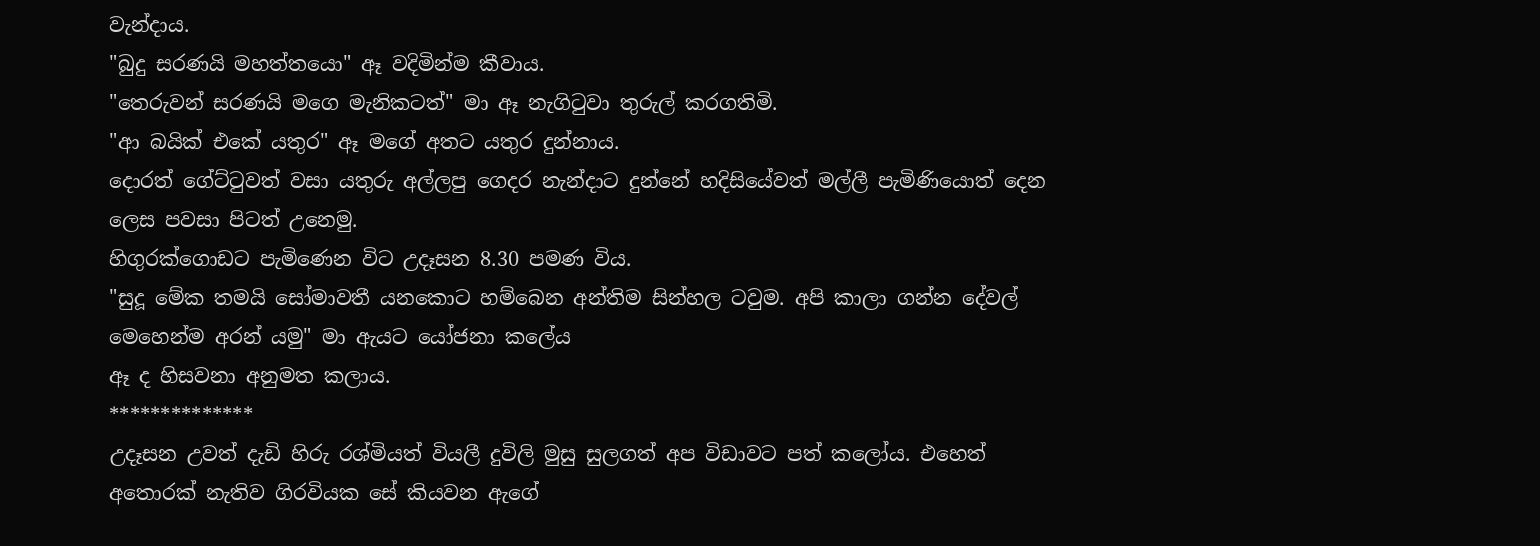වැන්දාය.
"බුදු සරණයි මහත්තයො" ඈ වදිමින්ම කීවාය.
"තෙරුවන් සරණයි මගෙ මැනිකටත්" මා ඈ නැගිටුවා තුරුල් කරගතිමි.
"ආ බයික් එකේ යතුර" ඈ මගේ අතට යතුර දුන්නාය.
දොරත් ගේට්ටුවත් වසා යතුරු අල්ලපු ගෙදර නැන්දාට දුන්නේ හදිසියේවත් මල්ලී පැමිණියොත් දෙන ලෙස පවසා පිටත් උනෙමු.
හිගුරක්ගොඩට පැමිණෙන විට උදෑසන 8.30 පමණ විය.
"සුදූ මේක තමයි සෝමාවතී යනකොට හම්බෙන අන්තිම සින්හල ටවුම. අපි කාලා ගන්න දේවල් මෙහෙන්ම අරන් යමු" මා ඇයට යෝජනා කලේය
ඈ ද හිසවනා අනුමත කලාය.
**************
උදෑසන උවත් දැඩි හිරු රශ්මියත් වියලී දුවිලි මුසු සුලගත් අප විඩාවට පත් කලෝය. එහෙත් අතොරක් නැතිව ගිරවියක සේ කියවන ඇගේ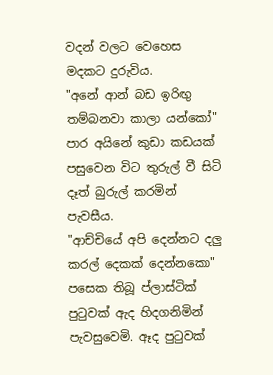වදන් වලට වෙහෙස මදකට දුරුවිය.
"අනේ ආන් බඩ ඉරිඟු තම්බනවා කාලා යන්කෝ" පාර අයිනේ කුඩා කඩයක් පසුවෙන විට තුරුල් වී සිටි දෑත් බුරුල් කරමින් පැවසීය.
"ආච්චියේ අපි දෙන්නට දලු කරල් දෙකක් දෙන්නකො" පසෙක තිබූ ප්ලාස්ටික් පුටුවක් ඇද හිදගනිමින් පැවසුවෙමි. ඈද පුටුවක්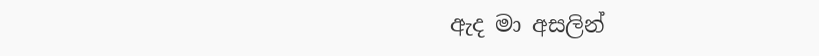ඇද මා අසලින්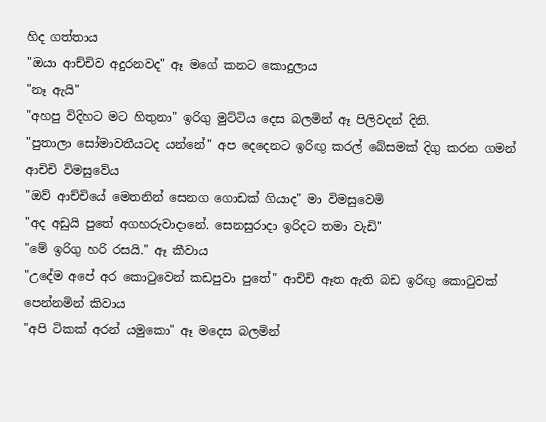හිද ගත්තාය
"ඔයා ආච්චිව අදුරනවද" ඈ මගේ කනට කොදුලාය
"නෑ ඇයි"
"අහපු විදිහට මට හිතුනා" ඉරිගු මුට්ටිය දෙස බලමින් ඈ පිලිවදන් දිනි.
"පුතාලා සෝමාවතීයටද යන්නේ" අප දෙදෙනට ඉරිඟු කරල් බේසමක් දිගු කරන ගමන් ආචිචි විමසුවේය
"ඔව් ආච්චියේ මෙතනින් සෙනග ගොඩක් ගියාද" මා විමසුවෙමි
"අද අඩුයි පුතේ අගහරුවාදානේ. සෙනසුරාදා ඉරිදට තමා වැඩි"
"මේ ඉරිගු හරි රසයි." ඈ කීවාය
"උදේම අපේ අර කොටුවෙන් කඩපුවා පුතේ" ආචිචි ඈත ඇති බඩ ඉරිඟු කොටුවක් පෙන්නමින් කිවාය
"අපි ටිකක් අරන් යමුකො" ඈ මදෙස බලමින්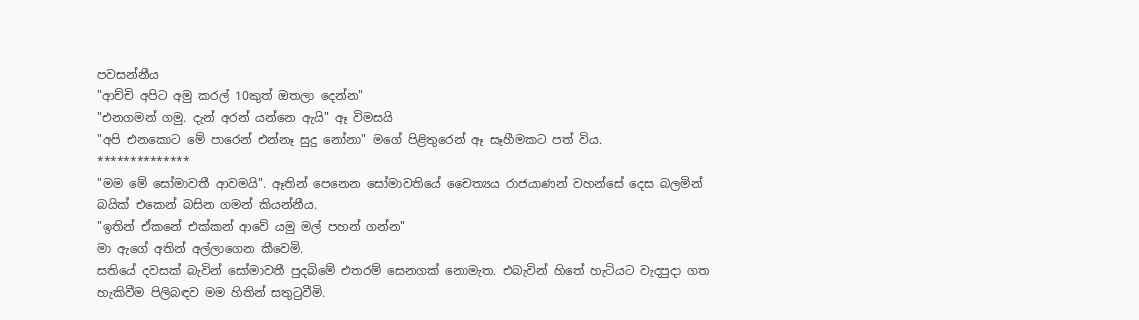පවසන්නීය
"ආච්චි අපිට අමු කරල් 10කුත් ඔතලා දෙන්න"
"එනගමන් ගමු. දැන් අරන් යන්නෙ ඇයි" ඈ විමසයි
"අපි එනකොට මේ පාරෙන් එන්නෑ සුදු නෝනා" මගේ පිළිතුරෙන් ඈ සෑහීමකට පත් විය.
**************
"මම මේ සෝමාවතී ආවමයි". ඈතින් පෙනෙන සෝමාවතියේ චෛත්‍යය රාජයාණන් වහන්සේ දෙස බලමින් බයික් එකෙන් බසින ගමන් කියන්නීය.
"ඉතින් ඒකනේ එක්කන් ආවේ යමු මල් පහන් ගන්න"
මා ඇගේ අතින් අල්ලාගෙන කීවෙමි.
සතියේ දවසක් බැවින් සෝමාවතී පුදබිමේ එතරම් සෙනගක් නොමැත. එබැවින් හිතේ හැටියට වැදපුදා ගත හැකිවීම පිලිබඳව මම හිතින් සතුටුවීමි.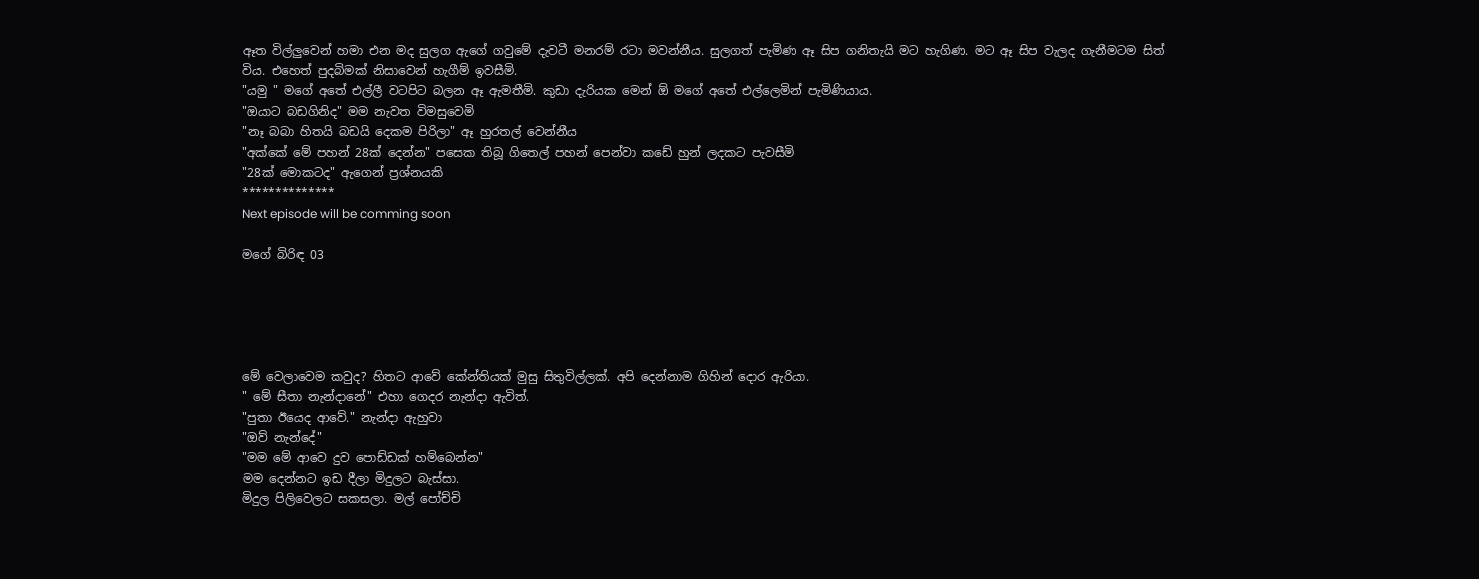ඈත විල්ලුවෙන් හමා එන මද සුලග ඇගේ ගවුමේ දැවටී මනරම් රටා මවන්නීය. සුලගත් පැමිණ ඈ සිප ගනිතැයි මට හැගිණ. මට ඈ සිප වැලද ගැනීමටම සිත් විය. එහෙත් පුදබිමක් නිසාවෙන් හැගීම් ඉවසීමි.
"යමු " මගේ අතේ එල්ලී වටපිට බලන ඈ ඇමතීමි. කුඩා දැරියක මෙන් ඕ මගේ අතේ එල්ලෙමින් පැමිණියාය.
"ඔයාට බඩගිනිද" මම නැවත විමසුවෙමි
"නෑ බබා හිතයි බඩයි දෙකම පිරිලා" ඈ හුරතල් වෙන්නීය
"අක්කේ මේ පහන් 28ක් දෙන්න" පසෙක තිබූ ගිතෙල් පහන් පෙන්වා කඩේ හුන් ලදකට පැවසීමි
"28ක් මොකටද" ඇගෙන් ප්‍රශ්නයකි
**************
Next episode will be comming soon

මගේ බිරිඳ 03





මේ වෙලාවෙම කවුද? හිතට ආවේ කේන්තියක් මුසු සිතුවිල්ලක්. අපි දෙන්නාම ගිහින් දොර ඇරියා.
" මේ සීතා නැන්දානේ" එහා ගෙදර නැන්දා ඇවිත්.
"පුතා ඊයෙද ආවේ." නැන්දා ඇහුවා
"ඔව් නැන්දේ"
"මම මේ ආවෙ දුව පොඩ්ඩක් හම්බෙන්න"
මම දෙන්නට ඉඩ දීලා මිදුලට බැස්සා.
මිදුල පිලිවෙලට සකසලා. මල් පෝච්චි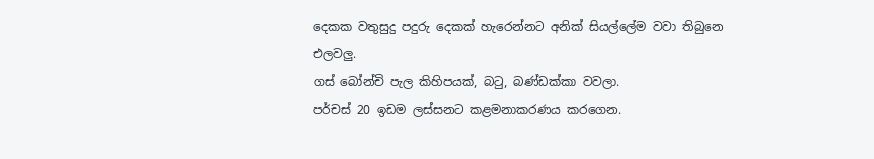දෙකක වතුසුදු පදුරු දෙකක් හැරෙන්නට අනික් සියල්ලේම වවා තිබුනෙ එලවලු.
ගස් බෝන්චි පැල කිහිපයක්, බටු, බණ්ඩක්කා වවලා.
පර්චස් 20 ඉඩම ලස්සනට කළමනාකරණය කරගෙන.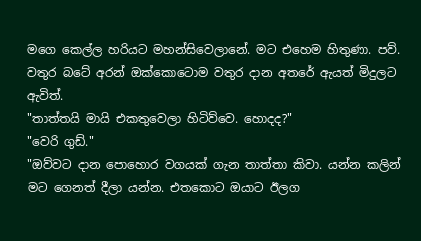මගෙ කෙල්ල හරියට මහන්සිවෙලානේ. මට එහෙම හිතුණා. පව්.
වතුර බටේ අරන් ඔක්කොටොම වතුර දාන අතරේ ඇයත් මිදුලට ඇවිත්.
"තාත්තයි මායි එකතුවෙලා හිටිව්වෙ. හොදද?"
"වෙරි ගුඩ්."
"ඔව්වට දාන පොහොර වගයක් ගැන තාත්තා කිවා. යන්න කලින් මට ගෙනත් දීලා යන්න. එතකොට ඔයාට ඊලග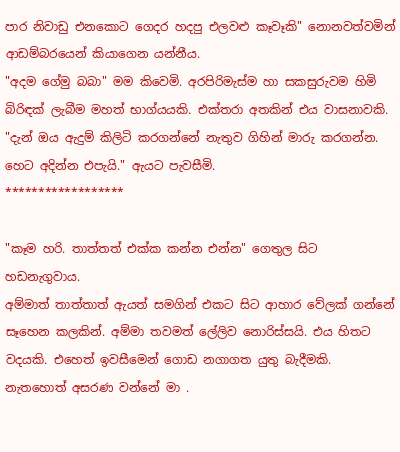පාර නිවාඩු එනකොට ගෙදර හදපු එලවළු කෑවෑකි" නොනවත්වමින් ආඩම්බරයෙන් කියාගෙන යන්නීය.
"අදම ගේමු බබා" මම කිවෙමි. අරපිරිමැස්ම හා සකසුරුවම හිමි බිරිඳක් ලැබීම මහත් භාග්යයකි. එක්තරා අතකින් එය වාසනාවකි.
"දැන් ඔය ඇදුම් කිලිටි කරගන්නේ නැතුව ගිහින් මාරු කරගන්න. හෙට අදින්න එපැයි." ඇයට පැවසීමි.
******************

"කෑම හරි. තාත්තත් එක්ක කන්න එන්න" ගෙතුල සිට හඩනැගුවාය.
අම්මාත් තාත්තාත් ඇයත් සමගින් එකට සිට ආහාර වේලක් ගන්නේ සෑහෙන කලකින්. අම්මා තවමත් ලේලිව නොරිස්සයි. එය හිතට වදයකි. එහෙත් ඉවසීමෙන් ගොඩ නගාගත යුතු බැදීමකි. නැතහොත් අසරණ වන්නේ මා .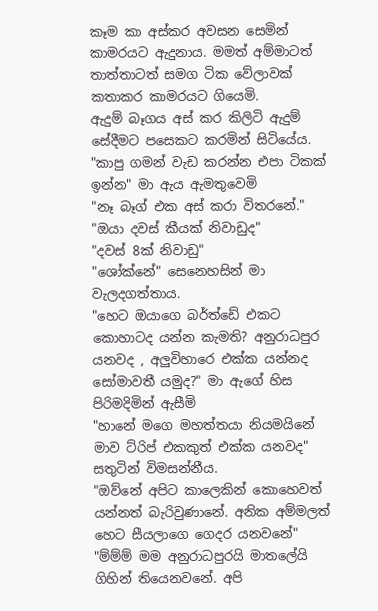කෑම කා අස්කර අවසන සෙමින් කාමරයට ඇදුනාය. මමත් අම්මාටත් තාත්තාටත් සමග ටික වේලාවක් කතාකර කාමරයට ගියෙමි.
ඇදුම් බෑගය අස් කර කිලිටි ඇදුම් සේදීමට පසෙකට කරමින් සිටියේය.
"කාපු ගමන් වැඩ කරන්න එපා ටිකක් ඉන්න" මා ඇය ඇමතුවෙමි
"නෑ බෑග් එක අස් කරා විතරනේ."
"ඔයා දවස් කීයක් නිවාඩුද"
"දවස් 8ක් නිවාඩු"
"ශෝක්නේ" සෙනෙහසින් මා වැලදගත්තාය.
"හෙට ඔයාගෙ බර්ත්ඩේ එකට කොහාටද යන්න කැමති? අනුරාධපුර යනවද , අලුවිහාරෙ එක්ක යන්නද සෝමාවතී යමුද?" මා ඇගේ හිස පිරිමදිමින් ඇසීමි
"හානේ මගෙ මහත්තයා නියමයිනේ මාව ට්රිප් එකකුත් එක්ක යනවද" සතුටින් විමසන්නීය.
"ඔව්නේ අපිට කාලෙකින් කොහෙවත් යන්නත් බැරිවුණානේ. අනික අම්මලත් හෙට සීයලාගෙ ගෙදර යනවනේ"
"ම්ම්ම් මම අනුරාධපුරයි මාතලේයි ගිහින් තියෙනවනේ. අපි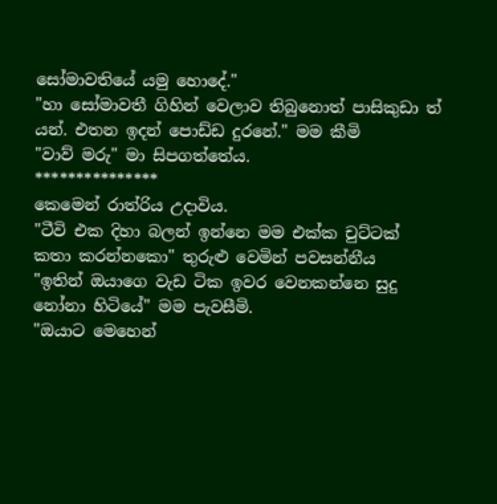සෝමාවතියේ යමු හොදේ."
"හා සෝමාවතී ගිහින් වෙලාව තිබුනොත් පාසිකුඩා ත් යන්. එතන ඉදන් පොඩ්ඩ දුරනේ." මම කීමි
"වාව් මරු" මා සිපගත්තේය.
***************
කෙමෙන් රාත්රිය උදාවිය.
"ටීවි එක දිහා බලන් ඉන්නෙ මම එක්ක චුට්ටක් කතා කරන්නකො" තුරුළු වෙමින් පවසන්නීය
"ඉතින් ඔයාගෙ වැඩ ටික ඉවර වෙනකන්නෙ සුදු නෝනා හිටියේ" මම පැවසීමි.
"ඔයාට මෙහෙන්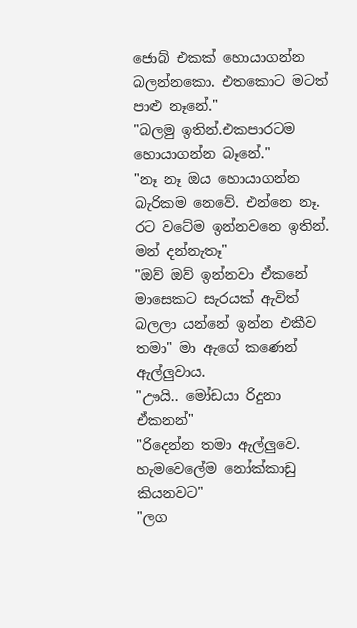ජොබ් එකක් හොයාගන්න බලන්නකො. එතකොට මටත් පාළු නෑනේ."
"බලමු ඉතින්.එකපාරටම හොයාගන්න බෑනේ."
"නෑ නෑ ඔය හොයාගන්න බැරිකම නෙවේ. එන්නෙ නෑ. රට වටේම ඉන්නවනෙ ඉතින්. මන් දන්නැතෑ"
"ඔව් ඔව් ඉන්නවා ඒකනේ මාසෙකට සැරයක් ඇවිත් බලලා යන්නේ ඉන්න එකීව තමා" මා ඇගේ කණෙන් ඇල්ලුවාය.
"ඌයි.. මෝඩයා රිදුනා ඒකනන්"
"රිදෙන්න තමා ඇල්ලුවෙ. හැමවෙලේම නෝක්කාඩු කියනවට"
"ලග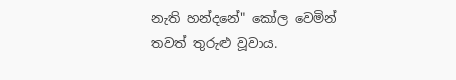නැති හන්දනේ" කෝල වෙමින් තවත් තුරුළු වූවාය.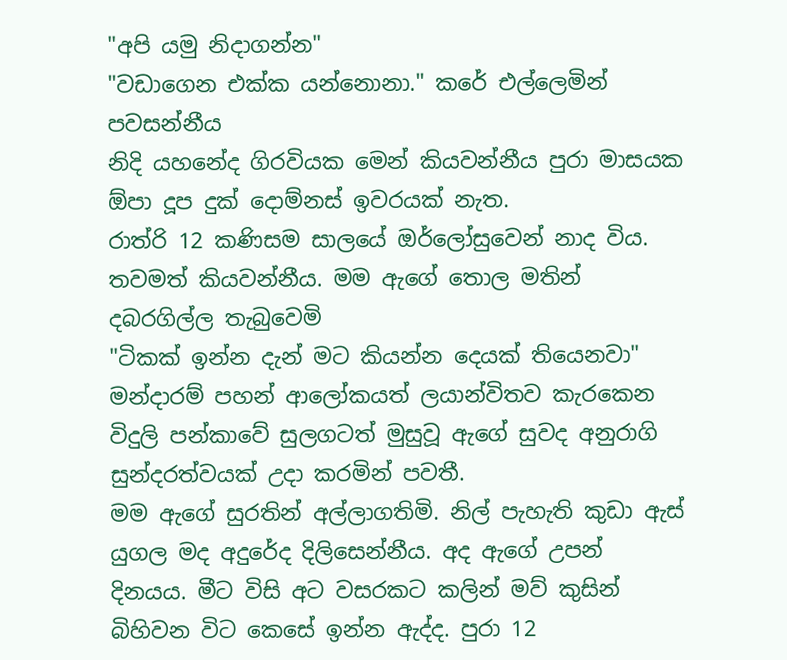"අපි යමු නිදාගන්න"
"වඩාගෙන එක්ක යන්නොනා." කරේ එල්ලෙමින් පවසන්නීය
නිදි යහනේද ගිරවියක මෙන් කියවන්නීය පුරා මාසයක ඕපා දූප දුක් දොම්නස් ඉවරයක් නැත.
රාත්රි 12 කණිසම සාලයේ ඔර්ලෝසුවෙන් නාද විය.
තවමත් කියවන්නීය. මම ඇගේ තොල මතින් දබරගිල්ල තැබුවෙමි
"ටිකක් ඉන්න දැන් මට කියන්න දෙයක් තියෙනවා"
මන්දාරම් පහන් ආලෝකයත් ලයාන්විතව කැරකෙන විදුලි පන්කාවේ සුලගටත් මුසුවූ ඇගේ සුවද අනුරාගි සුන්දරත්වයක් උදා කරමින් පවතී.
මම ඇගේ සුරතින් අල්ලාගතිමි. නිල් පැහැති කුඩා ඇස් යුගල මද අදුරේද දිලිසෙන්නීය. අද ඇගේ උපන් දිනයය. මීට විසි අට වසරකට කලින් මව් කුසින් බිහිවන විට කෙසේ ඉන්න ඇද්ද. පුරා 12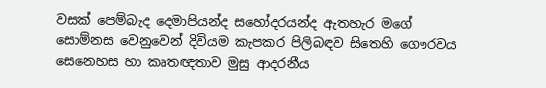වසක් පෙම්බැද දෙමාපියන්ද සහෝදරයන්ද ඇතහැර මගේ සොම්නස වෙනුවෙන් දිවියම කැපකර පිලිබඳව සිතෙහි ගෞරවය සෙනෙහස හා කෘතඥතාව මුසු ආදරනීය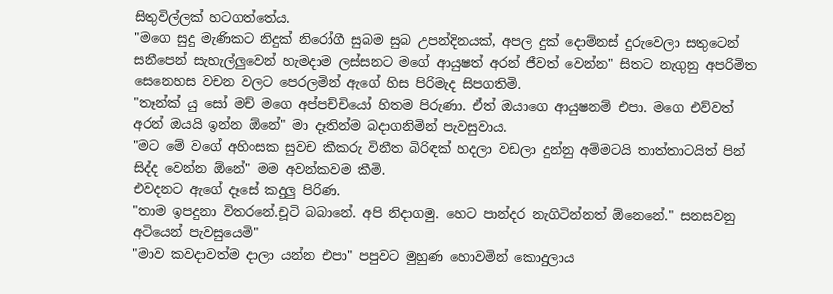සිතුවිල්ලක් හටගත්තේය.
"මගෙ සුදු මැණිකට නිදුක් නිරෝගී සුබම සුබ උපන්දිනයක්, අපල දුක් දොම්නස් දුරුවෙලා සතුටෙන් සනීපෙන් සැහැල්ලුවෙන් හැමදාම ලස්සනට මගේ ආයුෂත් අරන් ජීවත් වෙන්න" සිතට නැගුනු අපරිමිත සෙනෙහස වචන වලට පෙරලමින් ඇගේ හිස පිරිමැද සිපගතිමි.
"තෑන්ක් යු සෝ මච් මගෙ අප්පච්චියෝ හිතම පිරුණා. ඒත් ඔයාගෙ ආයුෂනම් එපා. මගෙ එව්වත් අරන් ඔයයි ඉන්න ඕනේ" මා දෑතින්ම බදාගනිමින් පැවසුවාය.
"මට මේ වගේ අහිංසක සුවච කීකරු විනීත බිරිඳක් හදලා වඩලා දුන්නු අම්මටයි තාත්තාටයිත් පින් සිද්ද වෙන්න ඕනේ" මම අවන්කවම කීමි.
එවදනට ඇගේ දෑසේ කදුලු පිරිණ.
"තාම ඉපදුනා විතරනේ.චූටි බබානේ. අපි නිදාගමු. හෙට පාන්දර නැගිටින්නත් ඕනෙනේ." සනසවනු අටියෙන් පැවසුයෙමි"
"මාව කවදාවත්ම දාලා යන්න එපා" පපුවට මුහුණ හොවමින් කොදුලාය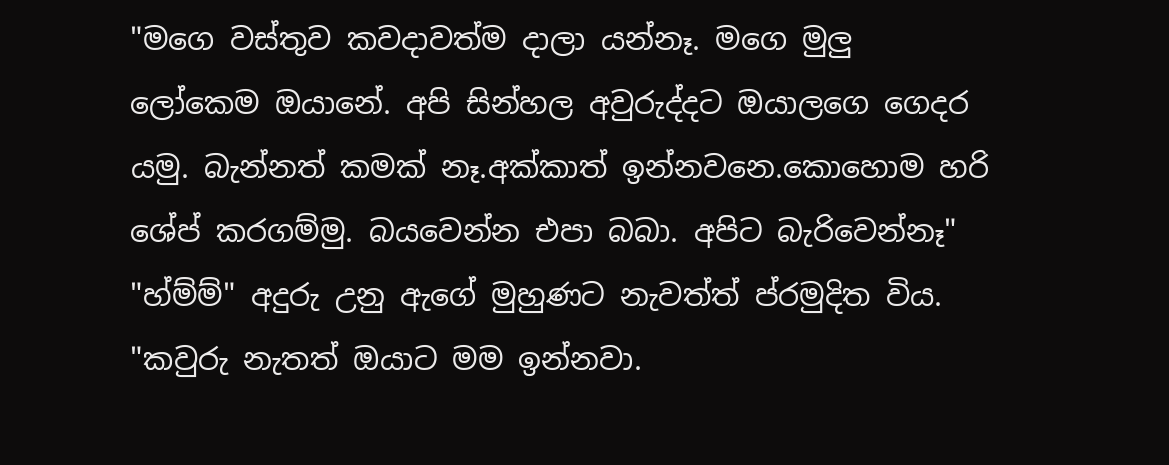"මගෙ වස්තුව කවදාවත්ම දාලා යන්නෑ. මගෙ මුලු ලෝකෙම ඔයානේ. අපි සින්හල අවුරුද්දට ඔයාලගෙ ගෙදර යමු. බැන්නත් කමක් නෑ.අක්කාත් ඉන්නවනෙ.කොහොම හරි ශේප් කරගම්මු. බයවෙන්න එපා බබා. අපිට බැරිවෙන්නෑ"
"හ්ම්ම්" අදුරු උනු ඇගේ මුහුණට නැවත්ත් ප්රමුදිත විය.
"කවුරු නැතත් ඔයාට මම ඉන්නවා.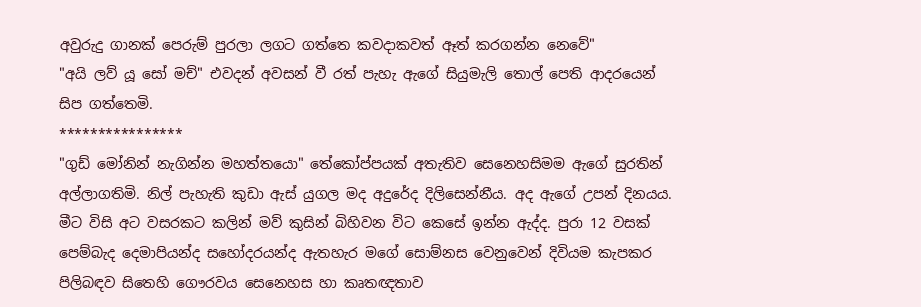අවුරුදු ගානක් පෙරුම් පුරලා ලගට ගත්තෙ කවදාකවත් ඈත් කරගන්න නෙවේ"
"අයි ලව් යූ සෝ මච්" එවදන් අවසන් වී රත් පැහැ ඇගේ සියුමැලි තොල් පෙති ආදරයෙන් සිප ගත්තෙමි.
****************
"ගුඩ් මෝනින් නැගින්න මහත්තයො" තේකෝප්පයක් අතැතිව සෙනෙහසිමම ඇගේ සුරතින් අල්ලාගතිමි. නිල් පැහැති කුඩා ඇස් යුගල මද අදුරේද දිලිසෙන්නීය. අද ඇගේ උපන් දිනයය. මීට විසි අට වසරකට කලින් මව් කුසින් බිහිවන විට කෙසේ ඉන්න ඇද්ද. පුරා 12 වසක් පෙම්බැද දෙමාපියන්ද සහෝදරයන්ද ඇතහැර මගේ සොම්නස වෙනුවෙන් දිවියම කැපකර පිලිබඳව සිතෙහි ගෞරවය සෙනෙහස හා කෘතඥතාව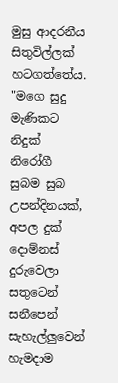මුසු ආදරනීය සිතුවිල්ලක් හටගත්තේය.
"මගෙ සුදු මැණිකට නිදුක් නිරෝගී සුබම සුබ උපන්දිනයක්, අපල දුක් දොම්නස් දුරුවෙලා සතුටෙන් සනීපෙන් සැහැල්ලුවෙන් හැමදාම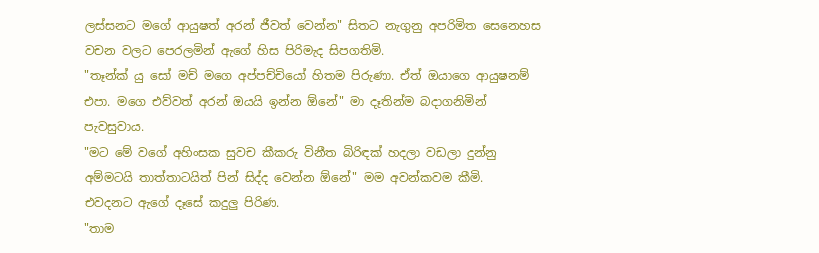ලස්සනට මගේ ආයුෂත් අරන් ජීවත් වෙන්න" සිතට නැගුනු අපරිමිත සෙනෙහස වචන වලට පෙරලමින් ඇගේ හිස පිරිමැද සිපගතිමි.
"තෑන්ක් යු සෝ මච් මගෙ අප්පච්චියෝ හිතම පිරුණා. ඒත් ඔයාගෙ ආයුෂනම් එපා. මගෙ එව්වත් අරන් ඔයයි ඉන්න ඕනේ" මා දෑතින්ම බදාගනිමින් පැවසුවාය.
"මට මේ වගේ අහිංසක සුවච කීකරු විනීත බිරිඳක් හදලා වඩලා දුන්නු අම්මටයි තාත්තාටයිත් පින් සිද්ද වෙන්න ඕනේ" මම අවන්කවම කීමි.
එවදනට ඇගේ දෑසේ කදුලු පිරිණ.
"තාම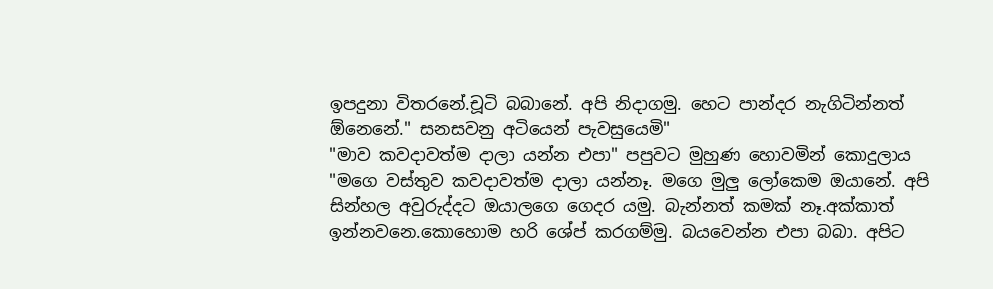ඉපදුනා විතරනේ.චූටි බබානේ. අපි නිදාගමු. හෙට පාන්දර නැගිටින්නත් ඕනෙනේ." සනසවනු අටියෙන් පැවසුයෙමි"
"මාව කවදාවත්ම දාලා යන්න එපා" පපුවට මුහුණ හොවමින් කොදුලාය
"මගෙ වස්තුව කවදාවත්ම දාලා යන්නෑ. මගෙ මුලු ලෝකෙම ඔයානේ. අපි සින්හල අවුරුද්දට ඔයාලගෙ ගෙදර යමු. බැන්නත් කමක් නෑ.අක්කාත් ඉන්නවනෙ.කොහොම හරි ශේප් කරගම්මු. බයවෙන්න එපා බබා. අපිට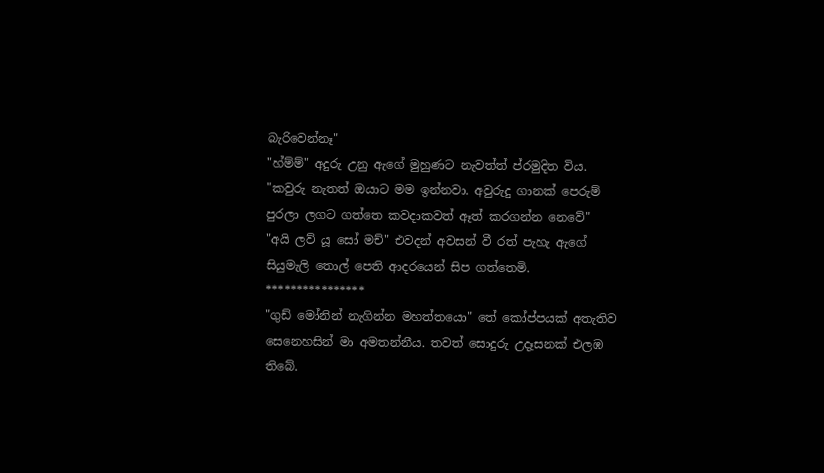බැරිවෙන්නෑ"
"හ්ම්ම්" අදුරු උනු ඇගේ මුහුණට නැවත්ත් ප්රමුදිත විය.
"කවුරු නැතත් ඔයාට මම ඉන්නවා. අවුරුදු ගානක් පෙරුම් පුරලා ලගට ගත්තෙ කවදාකවත් ඈත් කරගන්න නෙවේ"
"අයි ලව් යූ සෝ මච්" එවදන් අවසන් වී රත් පැහැ ඇගේ සියුමැලි තොල් පෙති ආදරයෙන් සිප ගත්තෙමි.
****************
"ගුඩ් මෝනින් නැගින්න මහත්තයො" තේ කෝප්පයක් අතැතිව සෙනෙහසින් මා අමතන්නීය. තවත් සොදුරු උදෑසනක් එලඹ තිබේ.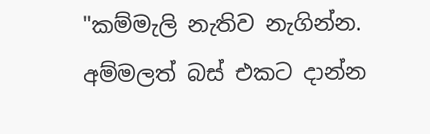"කම්මැලි නැතිව නැගින්න. අම්මලත් බස් එකට දාන්න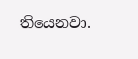තියෙනවා.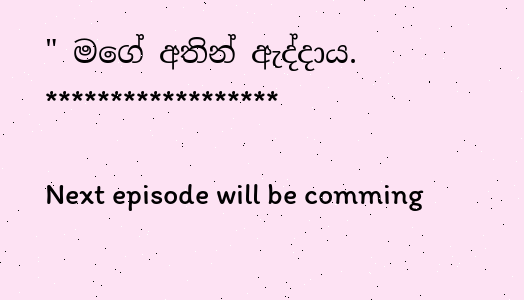" මගේ අතින් ඇද්දාය.
******************

Next episode will be comming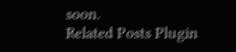soon.
Related Posts Plugin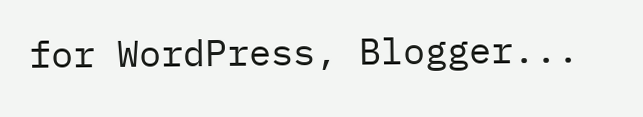for WordPress, Blogger...